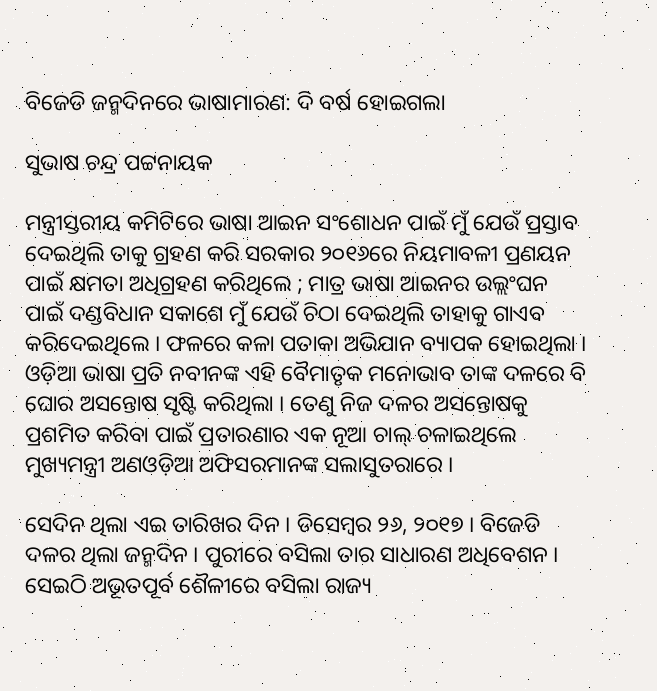ବିଜେଡି ଜନ୍ମଦିନରେ ଭାଷାମାରଣ: ଦି ବର୍ଷ ହୋଇଗଲା

ସୁଭାଷ ଚନ୍ଦ୍ର ପଟ୍ଟନାୟକ

ମନ୍ତ୍ରୀସ୍ତରୀୟ କମିଟିରେ ଭାଷା ଆଇନ ସଂଶୋଧନ ପାଇଁ ମୁଁ ଯେଉଁ ପ୍ରସ୍ତାବ ଦେଇଥିଲି ତାକୁ ଗ୍ରହଣ କରି ସରକାର ୨୦୧୬ରେ ନିୟମାବଳୀ ପ୍ରଣୟନ ପାଇଁ କ୍ଷମତା ଅଧିଗ୍ରହଣ କରିଥିଲେ ; ମାତ୍ର ଭାଷା ଆଇନର ଉଲ୍ଲଂଘନ ପାଇଁ ଦଣ୍ଡବିଧାନ ସକାଶେ ମୁଁ ଯେଉଁ ଚିଠା ଦେଇଥିଲି ତାହାକୁ ଗାଏବ କରିଦେଇଥିଲେ । ଫଳରେ କଳା ପତାକା ଅଭିଯାନ ବ୍ୟାପକ ହୋଇଥିଲା ।  ଓଡ଼ିଆ ଭାଷା ପ୍ରତି ନବୀନଙ୍କ ଏହି ବୈମାତୃକ ମନୋଭାବ ତାଙ୍କ ଦଳରେ ବି ଘୋର ଅସନ୍ତୋଷ ସୃଷ୍ଟି କରିଥିଲା । ତେଣୁ ନିଜ ଦଳର ଅସନ୍ତୋଷକୁ ପ୍ରଶମିତ କରିବା ପାଇଁ ପ୍ରତାରଣାର ଏକ ନୂଆ ଚାଲ୍ ଚଳାଇଥିଲେ ମୁଖ୍ୟମନ୍ତ୍ରୀ ଅଣଓଡ଼ିଆ ଅଫିସରମାନଙ୍କ ସଲାସୁତରାରେ ।

ସେଦିନ ଥିଲା ଏଇ ତାରିଖର ଦିନ । ଡିସେମ୍ବର ୨୬, ୨୦୧୭ । ବିଜେଡି ଦଳର ଥିଲା ଜନ୍ମଦିନ । ପୁରୀରେ ବସିଲା ତାର ସାଧାରଣ ଅଧିବେଶନ । ସେଇଠି ଅଭୂତପୂର୍ବ ଶୈଳୀରେ ବସିଲା ରାଜ୍ୟ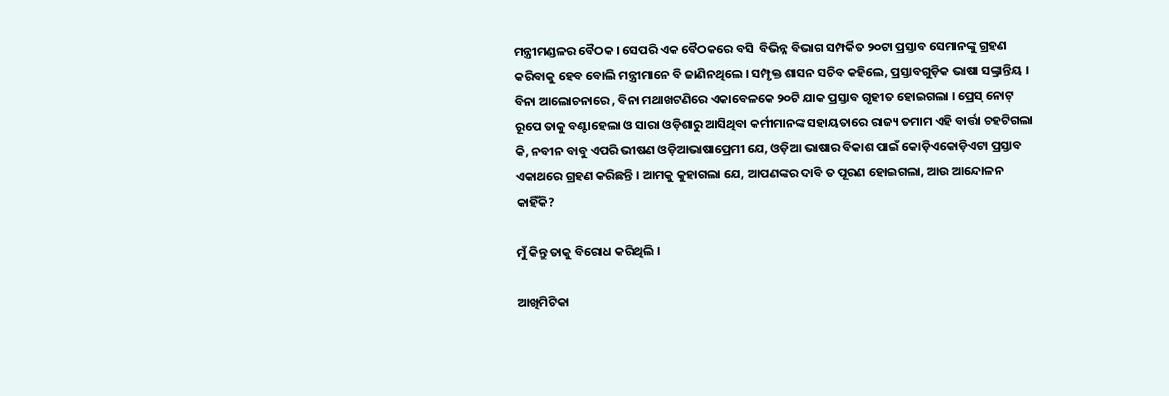ମନ୍ତ୍ରୀମଣ୍ଡଳର ବୈଠକ । ସେପରି ଏକ ବୈଠକରେ ବସି  ବିଭିନ୍ନ ବିଭାଗ ସମ୍ପର୍କିତ ୨୦ଟା ପ୍ରସ୍ତାବ ସେମାନଙ୍କୁ ଗ୍ରହଣ କରିବାକୁ ହେବ ବୋଲି ମନ୍ତ୍ରୀମାନେ ବି ଜାଣିନଥିଲେ । ସମ୍ପୃକ୍ତ ଶାସନ ସଚିବ କହିଲେ, ପ୍ରସ୍ତାବଗୁଡ଼ିକ ଭାଷା ସଙ୍କ୍ରାନ୍ତିୟ । ବିନା ଆଲୋଚନାରେ , ବିନା ମଥାଖଟଣିରେ ଏକାବେଳକେ ୨୦ଟି ଯାକ ପ୍ରସ୍ତାବ ଗୃହୀତ ହୋଇଗଲା । ପ୍ରେସ୍ ନୋଟ୍ ରୂପେ ତାକୁ ବଣ୍ଟାହେଲା ଓ ସାରା ଓଡ଼ିଶାରୁ ଆସିଥିବା କର୍ମୀମାନଙ୍କ ସହାୟତାରେ ରାଜ୍ୟ ତମାମ ଏହି ବାର୍ତ୍ତା ଚହଟିଗଲା କି, ନବୀନ ବାବୁ ଏପରି ଭୀଷଣ ଓଡ଼ିଆଭାଷାପ୍ରେମୀ ଯେ, ଓଡ଼ିଆ ଭାଷାର ବିକାଶ ପାଇଁ କୋଡ଼ିଏକୋଡ଼ିଏଟା ପ୍ରସ୍ତାବ ଏକାଥରେ ଗ୍ରହଣ କରିଛନ୍ତି । ଆମକୁ କୁହାଗଲା ଯେ, ଆପଣଙ୍କର ଦାବି ତ ପୂରଣ ହୋଇଗଲା, ଆଉ ଆନ୍ଦୋଳନ କାହିଁକି?

ମୁଁ କିନ୍ତୁ ତାକୁ ବିରୋଧ କରିଥିଲି ।

ଆଖିମିଟିକା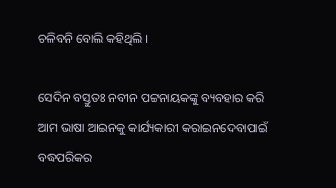ଚଳିବନି ବୋଲି କହିଥିଲି ।

ସେଦିନ ବସ୍ତୁତଃ ନବୀନ ପଟ୍ଟନାୟକଙ୍କୁ ବ୍ୟବହାର କରି ଆମ ଭାଷା ଆଇନକୁ କାର୍ଯ୍ୟକାରୀ କରାଇନଦେବାପାଇଁ ବଦ୍ଧପରିକର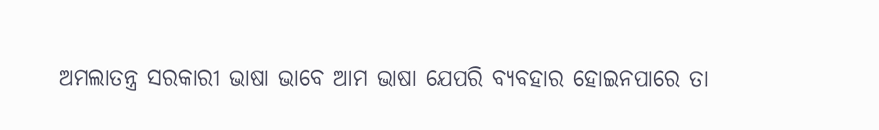ଅମଲାତନ୍ତ୍ର ସରକାରୀ ଭାଷା ଭାବେ ଆମ ଭାଷା ଯେପରି ବ୍ୟବହାର ହୋଇନପାରେ ତା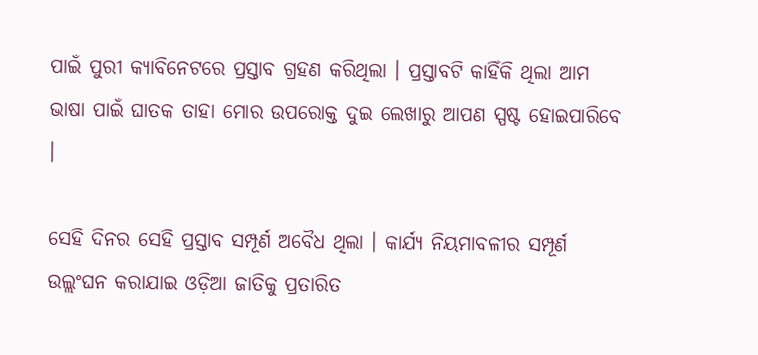ପାଇଁ ପୁରୀ କ୍ୟାବିନେଟରେ ପ୍ରସ୍ତାବ ଗ୍ରହଣ କରିଥିଲା । ପ୍ରସ୍ତାବଟି କାହିଁକି ଥିଲା ଆମ ଭାଷା ପାଇଁ ଘାତକ ତାହା ମୋର ଉପରୋକ୍ତ ଦୁଇ ଲେଖାରୁ ଆପଣ ସ୍ପଷ୍ଟ ହୋଇପାରିବେ ।

ସେହି ଦିନର ସେହି ପ୍ରସ୍ତାବ ସମ୍ପୂର୍ଣ ଅବୈଧ ଥିଲା । କାର୍ଯ୍ୟ ନିୟମାବଳୀର ସମ୍ପୂର୍ଣ ଉଲ୍ଲଂଘନ କରାଯାଇ ଓଡ଼ିଆ ଜାତିକୁ ପ୍ରତାରିତ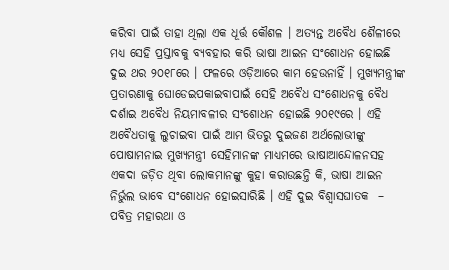କରିବା ପାଇଁ ତାହା ଥିଲା ଏକ ଧୂର୍ତ୍ତ କୌଶଳ । ଅତ୍ୟନ୍ତ ଅବୈଧ ଶୈଳୀରେ ମଧ୍ୟ ସେହି ପ୍ରସ୍ତାବକୁ ବ୍ୟବହାର କରି ଭାଷା ଆଇନ ସଂଶୋଧନ ହୋଇଛି ଦୁଇ ଥର ୨୦୧୮ରେ । ଫଳରେ ଓଡ଼ିଆରେ କାମ ହେଉନାହିଁ । ମୁଖ୍ୟମନ୍ତ୍ରୀଙ୍କ ପ୍ରତାରଣାକୁ ଘୋଡେଇପକାଇବାପାଇଁ ସେହି ଅବୈଧ ସଂଶୋଧନକୁ ବୈଧ ଦର୍ଶାଇ ଅବୈଧ ନିୟମାବଳୀର ସଂଶୋଧନ ହୋଇଛି ୨୦୧୯ରେ । ଏହି ଅବୈଧତାକୁ ଲୁଚାଇବା ପାଇଁ ଆମ ଭିତରୁ ଦୁଇଜଣ ଅର୍ଥଲୋଭୀଙ୍କୁ ପୋଷାମନାଇ ମୁଖ୍ୟମନ୍ତ୍ରୀ ସେହିମାନଙ୍କ ମାଧ୍ୟମରେ ଭାଷାଆନ୍ଦୋଳନସହ ଏକଦା ଜଡ଼ିତ ଥିବା ଲୋକମାନଙ୍କୁ କୁହା କରାଉଛନ୍ତି କି, ଭାଷା ଆଇନ ନିର୍ଭୁଲ ଭାବେ ସଂଶୋଧନ ହୋଇସାରିଛି । ଏହି ଦୁଇ ବିଶ୍ଵାସଘାତକ  – ପବିତ୍ର ମହାରଥା ଓ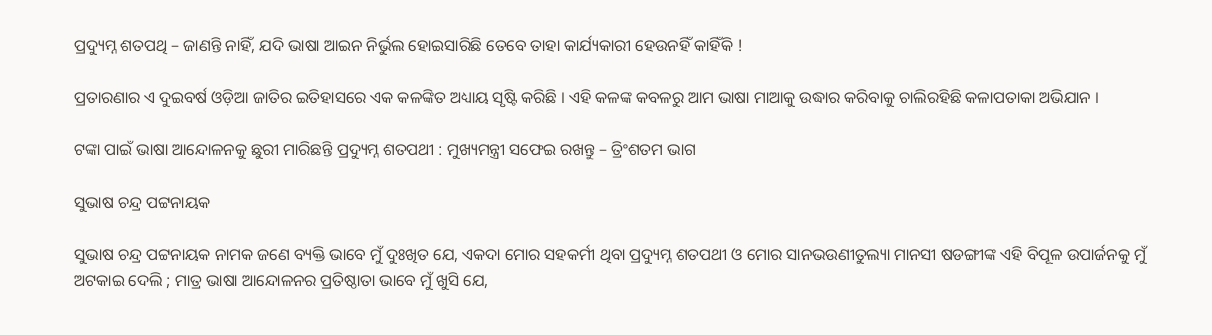ପ୍ରଦ୍ୟୁମ୍ନ ଶତପଥି – ଜାଣନ୍ତି ନାହିଁ, ଯଦି ଭାଷା ଆଇନ ନିର୍ଭୁଲ ହୋଇସାରିଛି ତେବେ ତାହା କାର୍ଯ୍ୟକାରୀ ହେଉନହିଁ କାହିଁକି !

ପ୍ରତାରଣାର ଏ ଦୁଇବର୍ଷ ଓଡ଼ିଆ ଜାତିର ଇତିହାସରେ ଏକ କଳଙ୍କିତ ଅଧ୍ୟାୟ ସୃଷ୍ଟି କରିଛି । ଏହି କଳଙ୍କ କବଳରୁ ଆମ ଭାଷା ମାଆକୁ ଉଦ୍ଧାର କରିବାକୁ ଚାଲିରହିଛି କଳାପତାକା ଅଭିଯାନ ।

ଟଙ୍କା ପାଇଁ ଭାଷା ଆନ୍ଦୋଳନକୁ ଛୁରୀ ମାରିଛନ୍ତି ପ୍ରଦ୍ୟୁମ୍ନ ଶତପଥୀ : ମୁଖ୍ୟମନ୍ତ୍ରୀ ସଫେଇ ରଖନ୍ତୁ – ତ୍ରିଂଶତମ ଭାଗ

ସୁଭାଷ ଚନ୍ଦ୍ର ପଟ୍ଟନାୟକ

ସୁଭାଷ ଚନ୍ଦ୍ର ପଟ୍ଟନାୟକ ନାମକ ଜଣେ ବ୍ୟକ୍ତି ଭାବେ ମୁଁ ଦୁଃଖିତ ଯେ, ଏକଦା ମୋର ସହକର୍ମୀ ଥିବା ପ୍ରଦ୍ୟୁମ୍ନ ଶତପଥୀ ଓ ମୋର ସାନଭଉଣୀତୁଲ୍ୟା ମାନସୀ ଷଡଙ୍ଗୀଙ୍କ ଏହି ବିପୂଳ ଉପାର୍ଜନକୁ ମୁଁ ଅଟକାଇ ଦେଲି ; ମାତ୍ର ଭାଷା ଆନ୍ଦୋଳନର ପ୍ରତିଷ୍ଠାତା ଭାବେ ମୁଁ ଖୁସି ଯେ,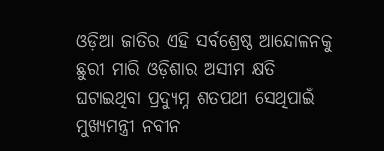ଓଡ଼ିଆ ଜାତିର ଏହି ସର୍ବଶ୍ରେଷ୍ଠ ଆନ୍ଦୋଳନକୁ ଛୁରୀ ମାରି ଓଡ଼ିଶାର ଅସୀମ କ୍ଷତି ଘଟାଇଥିବା ପ୍ରଦ୍ୟୁମ୍ନ ଶତପଥୀ ସେଥିପାଇଁ ମୁଖ୍ୟମନ୍ତ୍ରୀ ନବୀନ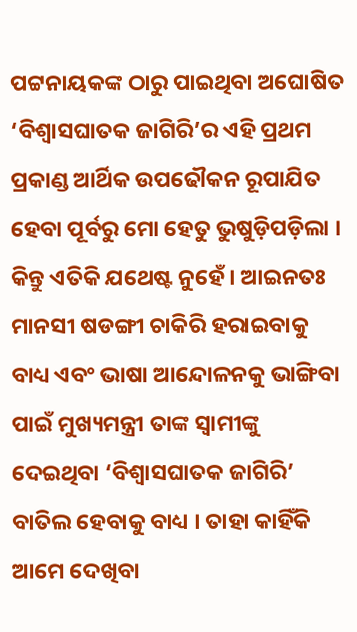ପଟ୍ଟନାୟକଙ୍କ ଠାରୁ ପାଇଥିବା ଅଘୋଷିତ ‘ବିଶ୍ଵାସଘାତକ ଜାଗିରି’ର ଏହି ପ୍ରଥମ ପ୍ରକାଣ୍ଡ ଆର୍ଥିକ ଉପଢୌକନ ରୂପାଯିତ ହେବା ପୂର୍ବରୁ ମୋ ହେତୁ ଭୁଷୁଡ଼ିପଡ଼ିଲା । କିନ୍ତୁ ଏତିକି ଯଥେଷ୍ଟ ନୁହେଁ । ଆଇନତଃ ମାନସୀ ଷଡଙ୍ଗୀ ଚାକିରି ହରାଇବାକୁ ବାଧ୍ୟ ଏବଂ ଭାଷା ଆନ୍ଦୋଳନକୁ ଭାଙ୍ଗିବା ପାଇଁ ମୁଖ୍ୟମନ୍ତ୍ରୀ ତାଙ୍କ ସ୍ୱାମୀଙ୍କୁ ଦେଇଥିବା ‘ବିଶ୍ଵାସଘାତକ ଜାଗିରି’ ବାତିଲ ହେବାକୁ ବାଧ୍ୟ । ତାହା କାହିଁକି ଆମେ ଦେଖିବା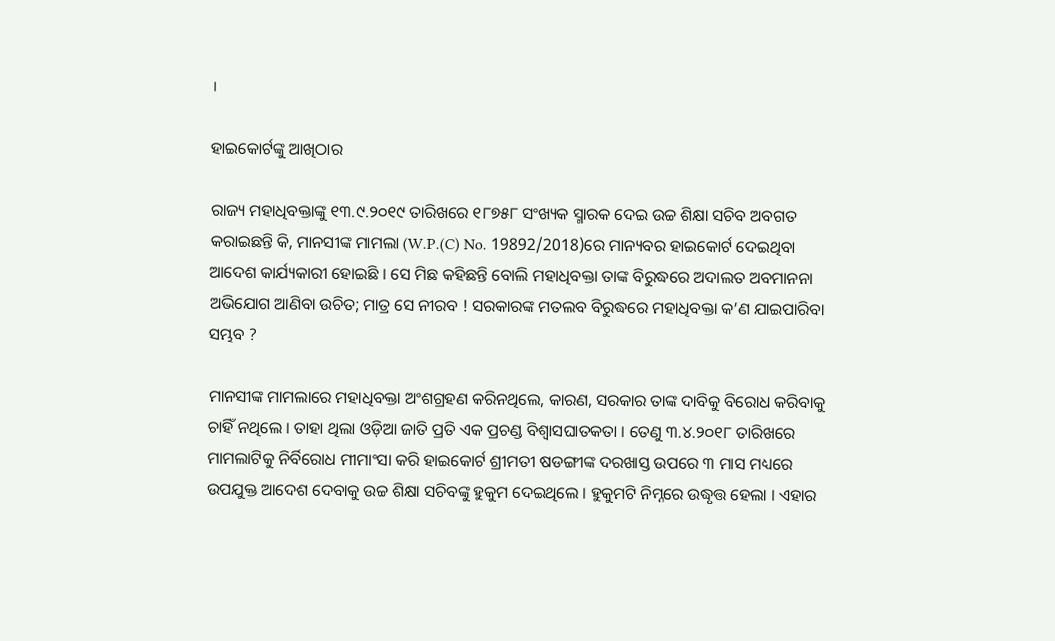।

ହାଇକୋର୍ଟଙ୍କୁ ଆଖିଠାର

ରାଜ୍ୟ ମହାଧିବକ୍ତାଙ୍କୁ ୧୩.୯.୨୦୧୯ ତାରିଖରେ ୧୮୭୫୮ ସଂଖ୍ୟକ ସ୍ମାରକ ଦେଇ ଉଚ୍ଚ ଶିକ୍ଷା ସଚିବ ଅବଗତ କରାଇଛନ୍ତି କି, ମାନସୀଙ୍କ ମାମଲା (W.P.(C) No. 19892/2018)ରେ ମାନ୍ୟବର ହାଇକୋର୍ଟ ଦେଇଥିବା ଆଦେଶ କାର୍ଯ୍ୟକାରୀ ହୋଇଛି । ସେ ମିଛ କହିଛନ୍ତି ବୋଲି ମହାଧିବକ୍ତା ତାଙ୍କ ବିରୁଦ୍ଧରେ ଅଦାଲତ ଅବମାନନା ଅଭିଯୋଗ ଆଣିବା ଉଚିତ; ମାତ୍ର ସେ ନୀରବ ! ସରକାରଙ୍କ ମତଲବ ବିରୁଦ୍ଧରେ ମହାଧିବକ୍ତା କ’ଣ ଯାଇପାରିବା ସମ୍ଭବ ?

ମାନସୀଙ୍କ ମାମଲାରେ ମହାଧିବକ୍ତା ଅଂଶଗ୍ରହଣ କରିନଥିଲେ, କାରଣ, ସରକାର ତାଙ୍କ ଦାବିକୁ ବିରୋଧ କରିବାକୁ ଚାହିଁ ନଥିଲେ । ତାହା ଥିଲା ଓଡ଼ିଆ ଜାତି ପ୍ରତି ଏକ ପ୍ରଚଣ୍ଡ ବିଶ୍ଵାସଘାତକତା । ତେଣୁ ୩.୪.୨୦୧୮ ତାରିଖରେ ମାମଲାଟିକୁ ନିର୍ବିରୋଧ ମୀମାଂସା କରି ହାଇକୋର୍ଟ ଶ୍ରୀମତୀ ଷଡଙ୍ଗୀଙ୍କ ଦରଖାସ୍ତ ଉପରେ ୩ ମାସ ମଧ୍ୟରେ ଉପଯୁକ୍ତ ଆଦେଶ ଦେବାକୁ ଉଚ୍ଚ ଶିକ୍ଷା ସଚିବଙ୍କୁ ହୁକୁମ ଦେଇଥିଲେ । ହୁକୁମଟି ନିମ୍ନରେ ଉଦ୍ଧୃତ୍ତ ହେଲା । ଏହାର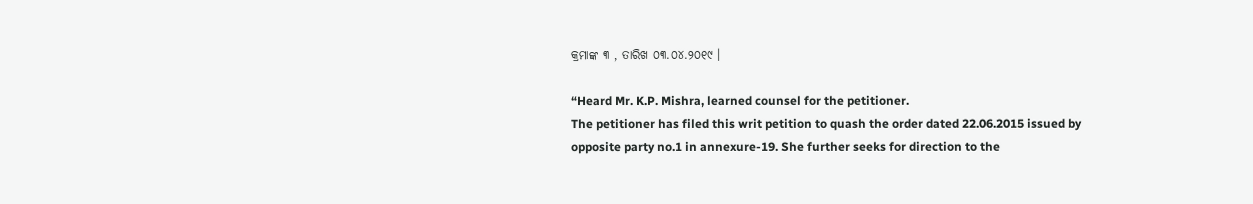କ୍ରମାଙ୍କ ୩ , ତାରିଖ ୦୩.୦୪.୨୦୧୯ ।

“Heard Mr. K.P. Mishra, learned counsel for the petitioner.
The petitioner has filed this writ petition to quash the order dated 22.06.2015 issued by opposite party no.1 in annexure-19. She further seeks for direction to the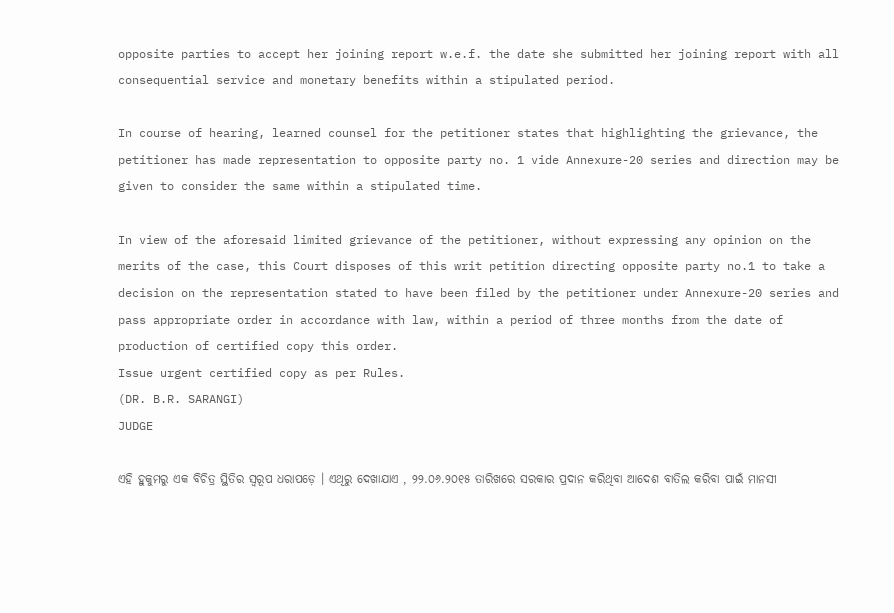opposite parties to accept her joining report w.e.f. the date she submitted her joining report with all consequential service and monetary benefits within a stipulated period.

In course of hearing, learned counsel for the petitioner states that highlighting the grievance, the petitioner has made representation to opposite party no. 1 vide Annexure-20 series and direction may be given to consider the same within a stipulated time.

In view of the aforesaid limited grievance of the petitioner, without expressing any opinion on the merits of the case, this Court disposes of this writ petition directing opposite party no.1 to take a decision on the representation stated to have been filed by the petitioner under Annexure-20 series and pass appropriate order in accordance with law, within a period of three months from the date of production of certified copy this order.
Issue urgent certified copy as per Rules.
(DR. B.R. SARANGI)
JUDGE

ଏହି ହୁକୁମରୁ ଏକ ବିଚିତ୍ର ସ୍ଥିତିର ସ୍ୱରୂପ ଧରାପଡ଼େ । ଏଥିରୁ ଦେଖାଯାଏ , ୨୨.୦୬.୨୦୧୫ ତାରିଖରେ ସରକାର ପ୍ରଦାନ କରିଥିବା ଆଦେଶ ବାତିଲ କରିବା ପାଇଁ ମାନସୀ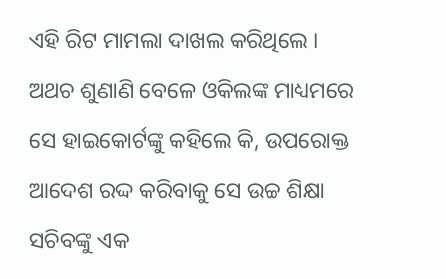ଏହି ରିଟ ମାମଲା ଦାଖଲ କରିଥିଲେ । ଅଥଚ ଶୁଣାଣି ବେଳେ ଓକିଲଙ୍କ ମାଧ୍ୟମରେ ସେ ହାଇକୋର୍ଟଙ୍କୁ କହିଲେ କି, ଉପରୋକ୍ତ ଆଦେଶ ରଦ୍ଦ କରିବାକୁ ସେ ଉଚ୍ଚ ଶିକ୍ଷା ସଚିବଙ୍କୁ ଏକ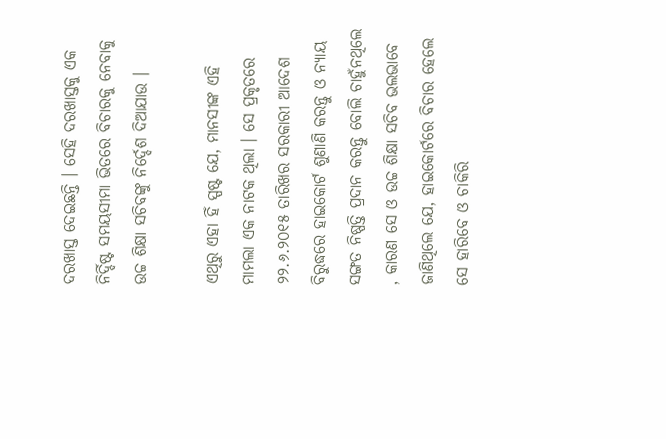ଦରଖାସ୍ତ ଦେଇଛନ୍ତି । ସେହି ଦରଖାସ୍ତକୁ ଏକ ନିର୍ଦ୍ଦିଷ୍ଟ ସମୟସୀମା ଭିତରେ ବିଚାରକୁ ନେବାକୁ ଉଚ୍ଚ ଶିକ୍ଷା ସଚିବଙ୍କୁ ନିର୍ଦ୍ଦେଶ ଦିଆଯାଉ ।

ଏଥିରୁ ଏହା ହିଁ ସ୍ପଷ୍ଟ ଯେ, ମାନସୀଙ୍କ ଏହି ମାମଲା ଏକ ନାଟକ ଥିଲା । ସେ ପ୍ରକୃତରେ ୨୨.୬.୨୦୧୫ ତାରିଖର ସରକାରୀ ଆଦେଶ ବିରୁଦ୍ଧରେ ହାଇକୋର୍ଟ ଶୁଣାଣି କରନ୍ତୁ ଓ ନ୍ୟାୟ ସଙ୍ଗତ ନିଷ୍ପତ୍ତି ପ୍ରଦାନ କରନ୍ତୁ ବୋଲି ଚାହୁଁନଥିଲେ , କାରଣ ସେ ଓ ଉଚ୍ଚ ଶିକ୍ଷା ସଚିବ ଭଲଭାବେ ଜାଣିଥିଲେ ଯେ, ହାଇକୋର୍ଟରେ ବିଚାର ହେଲେ ସେ ହାରିବେ ଓ ଚାକିରି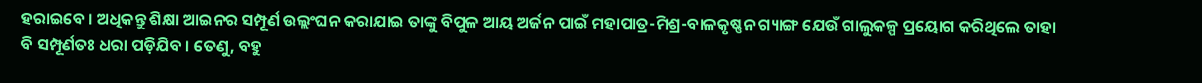ହରାଇବେ । ଅଧିକନ୍ତୁ ଶିକ୍ଷା ଆଇନର ସମ୍ପୂର୍ଣ ଉଲ୍ଲଂଘନ କରାଯାଇ ତାଙ୍କୁ ବିପୁଳ ଆୟ ଅର୍ଜନ ପାଇଁ ମହାପାତ୍ର-ମିଶ୍ର-ବାଳକୃଷ୍ଣନ ଗ୍ୟାଙ୍ଗ ଯେଉଁ ଗାଲୁକଳ୍ପ ପ୍ରୟୋଗ କରିଥିଲେ ତାହା ବି ସମ୍ପୂର୍ଣତଃ ଧରା ପଡ଼ିଯିବ । ତେଣୁ, ବହୁ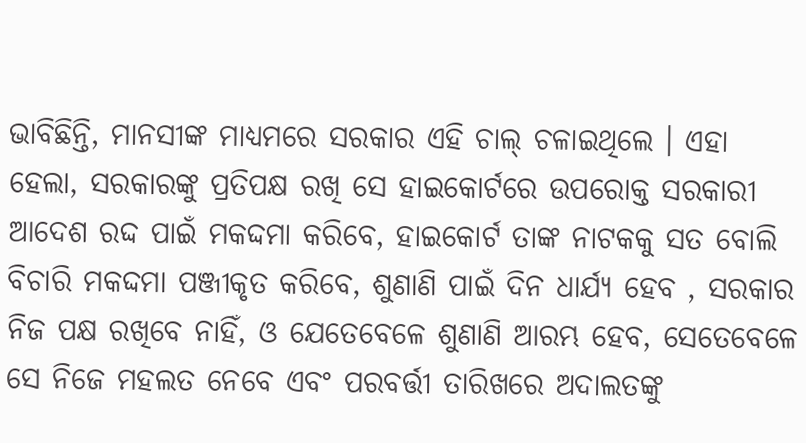ଭାବିଛିନ୍ତି, ମାନସୀଙ୍କ ମାଧ୍ୟମରେ ସରକାର ଏହି ଚାଲ୍ ଚଳାଇଥିଲେ । ଏହା ହେଲା, ସରକାରଙ୍କୁ ପ୍ରତିପକ୍ଷ ରଖି ସେ ହାଇକୋର୍ଟରେ ଉପରୋକ୍ତ ସରକାରୀ ଆଦେଶ ରଦ୍ଦ ପାଇଁ ମକଦ୍ଦମା କରିବେ, ହାଇକୋର୍ଟ ତାଙ୍କ ନାଟକକୁ ସତ ବୋଲି ବିଚାରି ମକଦ୍ଦମା ପଞ୍ଜୀକୃତ କରିବେ, ଶୁଣାଣି ପାଇଁ ଦିନ ଧାର୍ଯ୍ୟ ହେବ , ସରକାର ନିଜ ପକ୍ଷ ରଖିବେ ନାହିଁ, ଓ ଯେତେବେଳେ ଶୁଣାଣି ଆରମ୍ଭ ହେବ, ସେତେବେଳେ ସେ ନିଜେ ମହଲତ ନେବେ ଏବଂ ପରବର୍ତ୍ତୀ ତାରିଖରେ ଅଦାଲତଙ୍କୁ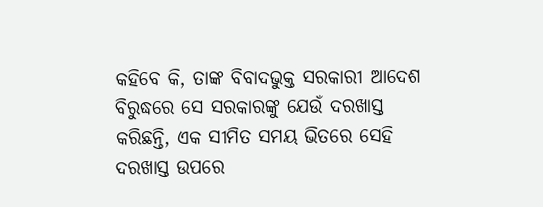କହିବେ କି, ତାଙ୍କ ବିବାଦଭୁକ୍ତ ସରକାରୀ ଆଦେଶ ବିରୁଦ୍ଧରେ ସେ ସରକାରଙ୍କୁ ଯେଉଁ ଦରଖାସ୍ତ କରିଛନ୍ତି, ଏକ ସୀମିତ ସମୟ ଭିତରେ ସେହି ଦରଖାସ୍ତ ଉପରେ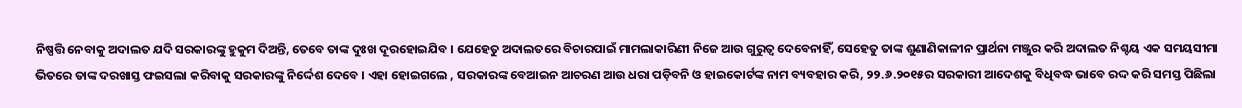ନିଷ୍ପତ୍ତି ନେବାକୁ ଅଦାଲତ ଯଦି ସରକାରଙ୍କୁ ହୁକୁମ ଦିଅନ୍ତି, ତେବେ ତାଙ୍କ ଦୁଃଖ ଦୂରହୋଇଯିବ । ଯେହେତୁ ଅଦାଲତରେ ବିଚାରପାଇଁ ମାମଲାକାରିଣୀ ନିଜେ ଆଉ ଗୁରୁତ୍ଵ ଦେବେନାହିଁ, ସେହେତୁ ତାଙ୍କ ଶୁଣାଣିକାଳୀନ ପ୍ରାର୍ଥନା ମଞ୍ଜୁର କରି ଅଦାଲତ ନିଶ୍ଚୟ ଏକ ସମୟସୀମା ଭିତରେ ତାଙ୍କ ଦରଖାସ୍ତ ଫଇସଲା କରିବାକୁ ସରକାରଙ୍କୁ ନିର୍ଦ୍ଦେଶ ଦେବେ । ଏହା ହୋଇଗଲେ , ସରକାରଙ୍କ ବେଆଇନ ଆଚରଣ ଆଉ ଧରା ପଡ଼ିବନି ଓ ହାଇକୋର୍ଟଙ୍କ ନାମ ବ୍ୟବହାର କରି, ୨୨.୬.୨୦୧୫ର ସରକାରୀ ଆଦେଶକୁ ବିଧିବଦ୍ଧ ଭାବେ ରଦ୍ଦ କରି ସମସ୍ତ ପିଛିଲା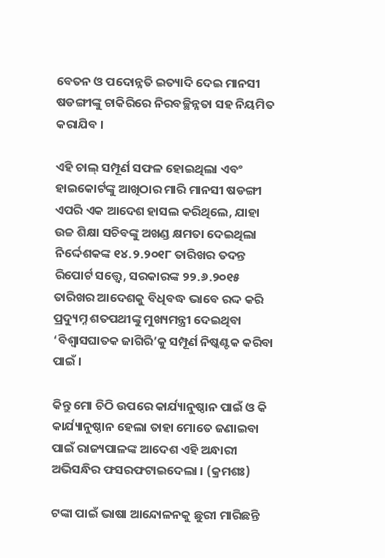ବେତନ ଓ ପଦୋନ୍ନତି ଇତ୍ୟାଦି ଦେଇ ମାନସୀ ଷଡଙ୍ଗୀଙ୍କୁ ଚାକିରିରେ ନିରବଚ୍ଛିନ୍ନତା ସହ ନିୟମିତ କରାଯିବ ।

ଏହି ଚାଲ୍ ସମ୍ପୂର୍ଣ ସଫଳ ହୋଇଥିଲା ଏବଂ ହାଇକୋର୍ଟଙ୍କୁ ଆଖିଠାର ମାରି ମାନସୀ ଷଡଙ୍ଗୀ ଏପରି ଏକ ଆଦେଶ ହାସଲ କରିଥିଲେ, ଯାହା ଉଚ୍ଚ ଶିକ୍ଷା ସଚିବଙ୍କୁ ଅଖଣ୍ଡ କ୍ଷମତା ଦେଇଥିଲା ନିର୍ଦ୍ଦେଶକଙ୍କ ୧୪.୨.୨୦୧୮ ତାରିଖର ତଦନ୍ତ ରିପୋର୍ଟ ସତ୍ତ୍ୱେ, ସରକାରଙ୍କ ୨୨.୬.୨୦୧୫ ତାରିଖର ଆଦେଶକୁ ବିଧିବଦ୍ଧ ଭାବେ ରଦ୍ଦ କରି ପ୍ରଦ୍ୟୁମ୍ନ ଶତପଥୀଙ୍କୁ ମୁଖ୍ୟମନ୍ତ୍ରୀ ଦେଇଥିବା ‘ବିଶ୍ଵାସଘାତକ ଜାଗିରି’କୁ ସମ୍ପୂର୍ଣ ନିଷ୍କଣ୍ଟକ କରିବା ପାଇଁ ।

କିନ୍ତୁ ମୋ ଚିଠି ଉପରେ କାର୍ଯ୍ୟାନୁଷ୍ଠାନ ପାଇଁ ଓ କି କାର୍ଯ୍ୟାନୁଷ୍ଠାନ ହେଲା ତାହା ମୋତେ ଜଣାଇବା ପାଇଁ ରାଜ୍ୟପାଳଙ୍କ ଆଦେଶ ଏହି ଅନ୍ଧାରୀ ଅଭିସନ୍ଧିର ଫସରଫଟାଇଦେଲା । (କ୍ରମଶଃ)

ଟଙ୍କା ପାଇଁ ଭାଷା ଆନ୍ଦୋଳନକୁ ଛୁରୀ ମାରିଛନ୍ତି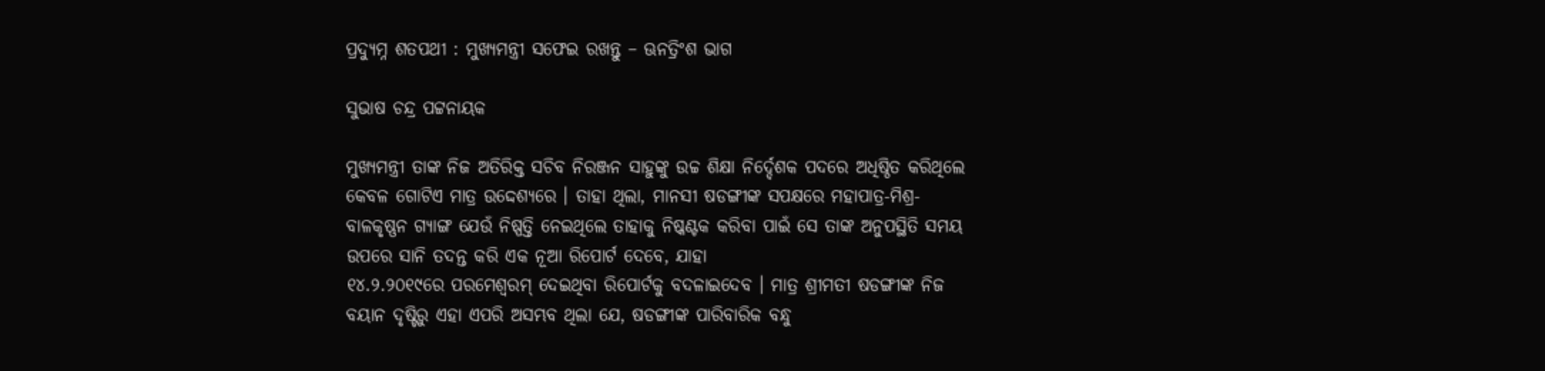ପ୍ରଦ୍ୟୁମ୍ନ ଶତପଥୀ : ମୁଖ୍ୟମନ୍ତ୍ରୀ ସଫେଇ ରଖନ୍ତୁ – ଊନତ୍ରିଂଶ ଭାଗ

ସୁଭାଷ ଚନ୍ଦ୍ର ପଟ୍ଟନାୟକ

ମୁଖ୍ୟମନ୍ତ୍ରୀ ତାଙ୍କ ନିଜ ଅତିରିକ୍ତ ସଚିବ ନିରଞ୍ଜନ ସାହୁଙ୍କୁ ଉଚ୍ଚ ଶିକ୍ଷା ନିର୍ଦ୍ଦେଶକ ପଦରେ ଅଧିଷ୍ଠିତ କରିଥିଲେ କେବଳ ଗୋଟିଏ ମାତ୍ର ଉଦ୍ଦେଶ୍ୟରେ । ତାହା ଥିଲା, ମାନସୀ ଷଡଙ୍ଗୀଙ୍କ ସପକ୍ଷରେ ମହାପାତ୍ର-ମିଶ୍ର-ବାଳକୃଷ୍ଣନ ଗ୍ୟାଙ୍ଗ ଯେଉଁ ନିଷ୍ପତ୍ତି ନେଇଥିଲେ ତାହାକୁ ନିଷ୍କଣ୍ଟକ କରିବା ପାଇଁ ସେ ତାଙ୍କ ଅନୁପସ୍ଥିତି ସମୟ ଉପରେ ସାନି ତଦନ୍ତ କରି ଏକ ନୂଆ ରିପୋର୍ଟ ଦେବେ, ଯାହା
୧୪.୨.୨୦୧୯ରେ ପରମେଶ୍ଵରମ୍ ଦେଇଥିବା ରିପୋର୍ଟକୁ ବଦଳାଇଦେବ । ମାତ୍ର ଶ୍ରୀମତୀ ଷଡଙ୍ଗୀଙ୍କ ନିଜ ବୟାନ ଦୃଷ୍ଟିରୁ ଏହା ଏପରି ଅସମ୍ଭବ ଥିଲା ଯେ, ଷଡଙ୍ଗୀଙ୍କ ପାରିବାରିକ ବନ୍ଧୁ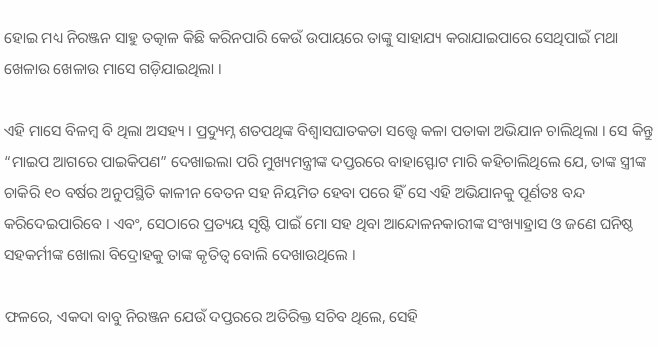ହୋଇ ମଧ୍ୟ ନିରଞ୍ଜନ ସାହୁ ତତ୍କାଳ କିଛି କରିନପାରି କେଉଁ ଉପାୟରେ ତାଙ୍କୁ ସାହାଯ୍ୟ କରାଯାଇପାରେ ସେଥିପାଇଁ ମଥା ଖେଳାଉ ଖେଳାଉ ମାସେ ଗଡ଼ିଯାଇଥିଲା ।

ଏହି ମାସେ ବିଳମ୍ବ ବି ଥିଲା ଅସହ୍ୟ । ପ୍ରଦ୍ୟୁମ୍ନ ଶତପଥିଙ୍କ ବିଶ୍ଵାସଘାତକତା ସତ୍ତ୍ୱେ କଳା ପତାକା ଅଭିଯାନ ଚାଲିଥିଲା । ସେ କିନ୍ତୁ “ମାଇପ ଆଗରେ ପାଇକିପଣ” ଦେଖାଇଲା ପରି ମୁଖ୍ୟମନ୍ତ୍ରୀଙ୍କ ଦପ୍ତରରେ ବାହାସ୍ଫୋଟ ମାରି କହିଚାଲିଥିଲେ ଯେ, ତାଙ୍କ ସ୍ତ୍ରୀଙ୍କ ଚାକିରି ୧୦ ବର୍ଷର ଅନୁପସ୍ଥିତି କାଳୀନ ବେତନ ସହ ନିୟମିତ ହେବା ପରେ ହିଁ ସେ ଏହି ଅଭିଯାନକୁ ପୂର୍ଣତଃ ବନ୍ଦ କରିଦେଇପାରିବେ । ଏବଂ, ସେଠାରେ ପ୍ରତ୍ୟୟ ସୃଷ୍ଟି ପାଇଁ ମୋ ସହ ଥିବା ଆନ୍ଦୋଳନକାରୀଙ୍କ ସଂଖ୍ୟାହ୍ରାସ ଓ ଜଣେ ଘନିଷ୍ଠ ସହକର୍ମୀଙ୍କ ଖୋଲା ବିଦ୍ରୋହକୁ ତାଙ୍କ କୃତିତ୍ଵ ବୋଲି ଦେଖାଉଥିଲେ ।

ଫଳରେ, ଏକଦା ବାବୁ ନିରଞ୍ଜନ ଯେଉଁ ଦପ୍ତରରେ ଅତିରିକ୍ତ ସଚିବ ଥିଲେ, ସେହି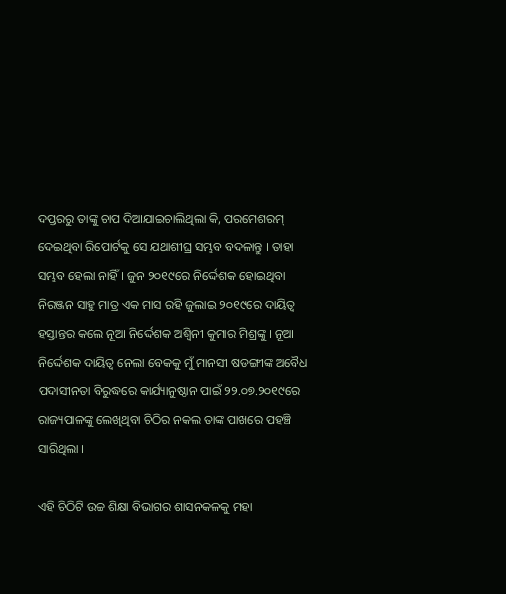ଦପ୍ତରରୁ ତାଙ୍କୁ ଚାପ ଦିଆଯାଇଚାଲିଥିଲା କି, ପରମେଶରମ୍ ଦେଇଥିବା ରିପୋର୍ଟକୁ ସେ ଯଥାଶୀଘ୍ର ସମ୍ଭବ ବଦଳାନ୍ତୁ । ତାହା ସମ୍ଭବ ହେଲା ନାହିଁ । ଜୁନ ୨୦୧୯ରେ ନିର୍ଦ୍ଦେଶକ ହୋଇଥିବା ନିରଞ୍ଜନ ସାହୁ ମାତ୍ର ଏକ ମାସ ରହି ଜୁଲାଇ ୨୦୧୯ରେ ଦାୟିତ୍ଵ ହସ୍ତାନ୍ତର କଲେ ନୂଆ ନିର୍ଦ୍ଦେଶକ ଅଶ୍ଵିନୀ କୁମାର ମିଶ୍ରଙ୍କୁ । ନୂଆ ନିର୍ଦ୍ଦେଶକ ଦାୟିତ୍ଵ ନେଲା ବେକକୁ ମୁଁ ମାନସୀ ଷଡଙ୍ଗୀଙ୍କ ଅବୈଧ ପଦାସୀନତା ବିରୁଦ୍ଧରେ କାର୍ଯ୍ୟାନୁଷ୍ଠାନ ପାଇଁ ୨୨.୦୭.୨୦୧୯ରେ ରାଜ୍ୟପାଳଙ୍କୁ ଲେଖିଥିବା ଚିଠିର ନକଲ ତାଙ୍କ ପାଖରେ ପହଞ୍ଚି ସାରିଥିଲା ।

ଏହି ଚିଠିଟି ଉଚ୍ଚ ଶିକ୍ଷା ବିଭାଗର ଶାସନକଳକୁ ମହା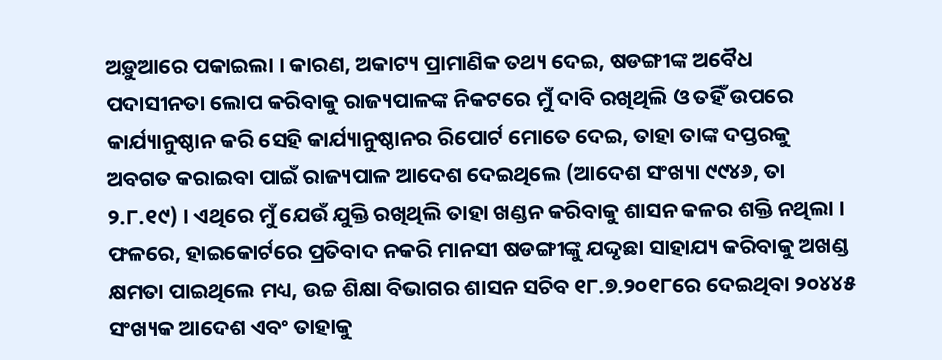ଅଡ଼ୁଆରେ ପକାଇଲା । କାରଣ, ଅକାଟ୍ୟ ପ୍ରାମାଣିକ ତଥ୍ୟ ଦେଇ, ଷଡଙ୍ଗୀଙ୍କ ଅବୈଧ ପଦାସୀନତା ଲୋପ କରିବାକୁ ରାଜ୍ୟପାଳଙ୍କ ନିକଟରେ ମୁଁ ଦାବି ରଖିଥିଲି ଓ ତହିଁ ଉପରେ କାର୍ଯ୍ୟାନୁଷ୍ଠାନ କରି ସେହି କାର୍ଯ୍ୟାନୁଷ୍ଠାନର ରିପୋର୍ଟ ମୋତେ ଦେଇ, ତାହା ତାଙ୍କ ଦପ୍ତରକୁ ଅବଗତ କରାଇବା ପାଇଁ ରାଜ୍ୟପାଳ ଆଦେଶ ଦେଇଥିଲେ (ଆଦେଶ ସଂଖ୍ୟା ୯୯୪୬, ତା ୨.୮.୧୯) । ଏଥିରେ ମୁଁ ଯେଉଁ ଯୁକ୍ତି ରଖିଥିଲି ତାହା ଖଣ୍ଡନ କରିବାକୁ ଶାସନ କଳର ଶକ୍ତି ନଥିଲା । ଫଳରେ, ହାଇକୋର୍ଟରେ ପ୍ରତିବାଦ ନକରି ମାନସୀ ଷଡଙ୍ଗୀଙ୍କୁ ଯଦ୍ଦୃଛା ସାହାଯ୍ୟ କରିବାକୁ ଅଖଣ୍ଡ କ୍ଷମତା ପାଇଥିଲେ ମଧ୍ୟ, ଉଚ୍ଚ ଶିକ୍ଷା ବିଭାଗର ଶାସନ ସଚିବ ୧୮.୭.୨୦୧୮ରେ ଦେଇଥିବା ୨୦୪୪୫ ସଂଖ୍ୟକ ଆଦେଶ ଏବଂ ତାହାକୁ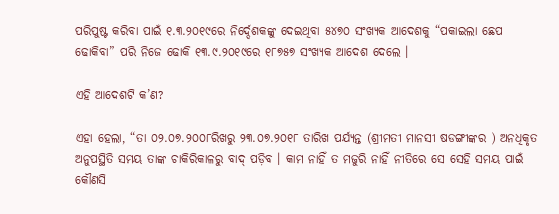ପରିପୁଷ୍ଟ କରିବା ପାଇଁ ୧.୩.୨୦୧୯ରେ ନିର୍ଦ୍ଦେଶକଙ୍କୁ ଦେଇଥିବା ୫୪୭୦ ସଂଖ୍ୟକ ଆଦେଶକୁ “ପକାଇଲା ଛେପ ଢୋକିବା” ପରି ନିଜେ ଢୋକି ୧୩.୯.୨୦୧୯ରେ ୧୮୭୫୭ ସଂଖ୍ୟକ ଆଦେଶ ଦେଲେ ।

ଏହି ଆଦେଶଟି କ’ଣ?

ଏହା ହେଲା, “ତା ୦୨.୦୭.୨୦୦୮ରିଖରୁ ୨୩.୦୭.୨୦୧୮ ତାରିଖ ପର୍ଯ୍ୟନ୍ତ (ଶ୍ରୀମତୀ ମାନସୀ ଷଡଙ୍ଗୀଙ୍କର ) ଅନଧିକୃତ ଅନୁପସ୍ଥିତି ସମୟ ତାଙ୍କ ଚାକିରିକାଳରୁ ବାଦ୍ ପଡ଼ିବ । କାମ ନାହିଁ ତ ମଜୁରି ନାହିଁ ନୀତିରେ ସେ ସେହି ସମୟ ପାଇଁ କୌଣସି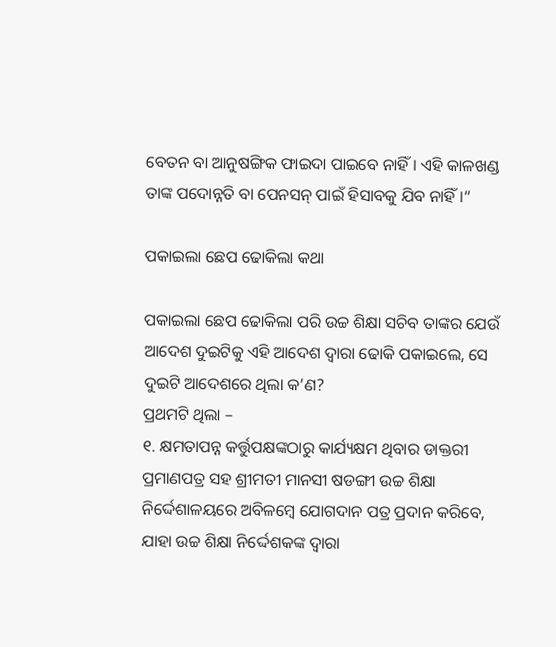ବେତନ ବା ଆନୁଷଙ୍ଗିକ ଫାଇଦା ପାଇବେ ନାହିଁ । ଏହି କାଳଖଣ୍ଡ ତାଙ୍କ ପଦୋନ୍ନତି ବା ପେନସନ୍ ପାଇଁ ହିସାବକୁ ଯିବ ନାହିଁ ।“

ପକାଇଲା ଛେପ ଢୋକିଲା କଥା

ପକାଇଲା ଛେପ ଢୋକିଲା ପରି ଉଚ୍ଚ ଶିକ୍ଷା ସଚିବ ତାଙ୍କର ଯେଉଁ ଆଦେଶ ଦୁଇଟିକୁ ଏହି ଆଦେଶ ଦ୍ଵାରା ଢୋକି ପକାଇଲେ, ସେ ଦୁଇଟି ଆଦେଶରେ ଥିଲା କ’ଣ?
ପ୍ରଥମଟି ଥିଲା –
୧. କ୍ଷମତାପନ୍ନ କର୍ତ୍ତୁପକ୍ଷଙ୍କଠାରୁ କାର୍ଯ୍ୟକ୍ଷମ ଥିବାର ଡାକ୍ତରୀ ପ୍ରମାଣପତ୍ର ସହ ଶ୍ରୀମତୀ ମାନସୀ ଷଡଙ୍ଗୀ ଉଚ୍ଚ ଶିକ୍ଷା ନିର୍ଦ୍ଦେଶାଳୟରେ ଅବିଳମ୍ବେ ଯୋଗଦାନ ପତ୍ର ପ୍ରଦାନ କରିବେ, ଯାହା ଉଚ୍ଚ ଶିକ୍ଷା ନିର୍ଦ୍ଦେଶକଙ୍କ ଦ୍ଵାରା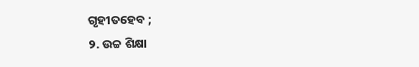ଗୃହୀତହେବ ;
୨. ଉଚ୍ଚ ଶିକ୍ଷା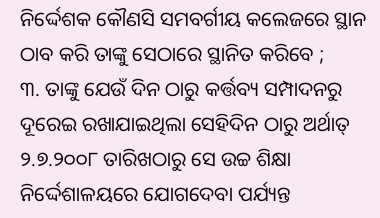ନିର୍ଦ୍ଦେଶକ କୌଣସି ସମବର୍ଗୀୟ କଲେଜରେ ସ୍ଥାନ ଠାବ କରି ତାଙ୍କୁ ସେଠାରେ ସ୍ଥାନିତ କରିବେ ;
୩. ତାଙ୍କୁ ଯେଉଁ ଦିନ ଠାରୁ କର୍ତ୍ତବ୍ୟ ସମ୍ପାଦନରୁ ଦୂରେଇ ରଖାଯାଇଥିଲା ସେହିଦିନ ଠାରୁ ଅର୍ଥାତ୍ ୨.୭.୨୦୦୮ ତାରିଖଠାରୁ ସେ ଉଚ୍ଚ ଶିକ୍ଷା ନିର୍ଦ୍ଦେଶାଳୟରେ ଯୋଗଦେବା ପର୍ଯ୍ୟନ୍ତ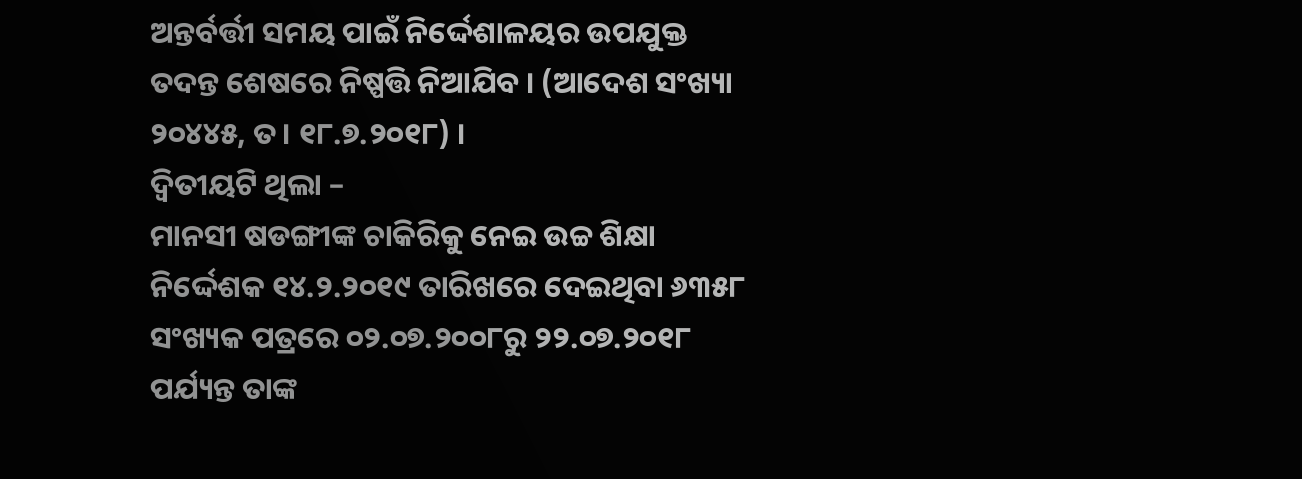ଅନ୍ତର୍ବର୍ତ୍ତୀ ସମୟ ପାଇଁ ନିର୍ଦ୍ଦେଶାଳୟର ଉପଯୁକ୍ତ ତଦନ୍ତ ଶେଷରେ ନିଷ୍ପତ୍ତି ନିଆଯିବ । (ଆଦେଶ ସଂଖ୍ୟା ୨୦୪୪୫, ତ। ୧୮.୭.୨୦୧୮) ।
ଦ୍ଵିତୀୟଟି ଥିଲା –
ମାନସୀ ଷଡଙ୍ଗୀଙ୍କ ଚାକିରିକୁ ନେଇ ଉଚ୍ଚ ଶିକ୍ଷା ନିର୍ଦ୍ଦେଶକ ୧୪.୨.୨୦୧୯ ତାରିଖରେ ଦେଇଥିବା ୬୩୫୮ ସଂଖ୍ୟକ ପତ୍ରରେ ୦୨.୦୭.୨୦୦୮ରୁ ୨୨.୦୭.୨୦୧୮ ପର୍ଯ୍ୟନ୍ତ ତାଙ୍କ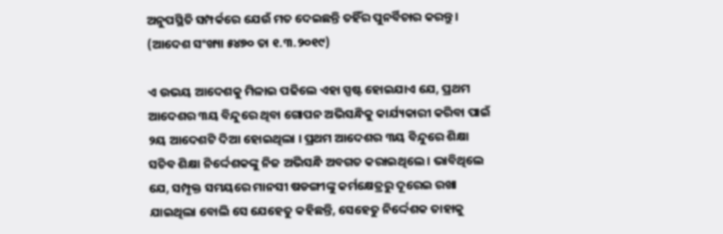ଅନୁପସ୍ଥିତି ସମ୍ପର୍କରେ ଯେଉଁ ମତ ଦେଇଛନ୍ତି ତହିଁର ପୁନର୍ବିଚାର କରନ୍ତୁ । (ଆଦେଶ ସଂଖ୍ୟା ୫୪୭୦ ତା ୧.୩.୨୦୧୯)

ଏ ଉଭୟ ଆଦେଶକୁ ମିଳାଇ ପଢିଲେ ଏହା ସ୍ପଷ୍ଟ ହୋଇଯାଏ ଯେ, ପ୍ରଥମ ଆଦେଶର ୩ୟ ବିନ୍ଦୁରେ ଥିବା ଗୋପନ ଅଭିସନ୍ଧିକୁ କାର୍ଯ୍ୟକାରୀ କରିବା ପାଇଁ ୨ୟ ଆଦେଶଟି ଦିଆ ହୋଇଥିଲା । ପ୍ରଥମ ଆଦେଶର ୩ୟ ବିନ୍ଦୁରେ ଶିକ୍ଷା ସଚିବ ଶିକ୍ଷା ନିର୍ଦ୍ଦେଶକଙ୍କୁ ନିଜ ଅଭିସନ୍ଧି ଅବଗତ କରାଇଥିଲେ । ଭାବିଥିଲେ ଯେ, ସମ୍ପୃକ୍ତ ସମୟରେ ମାନସୀ ଷଡଙ୍ଗୀଙ୍କୁ କର୍ମକ୍ଷେତ୍ରରୁ ଦୂରେଇ ରଖା ଯାଇଥିଲା ବୋଲି ସେ ଯେହେତୁ କହିଛନ୍ତି, ସେହେତୁ ନିର୍ଦ୍ଦେଶକ ତାହାକୁ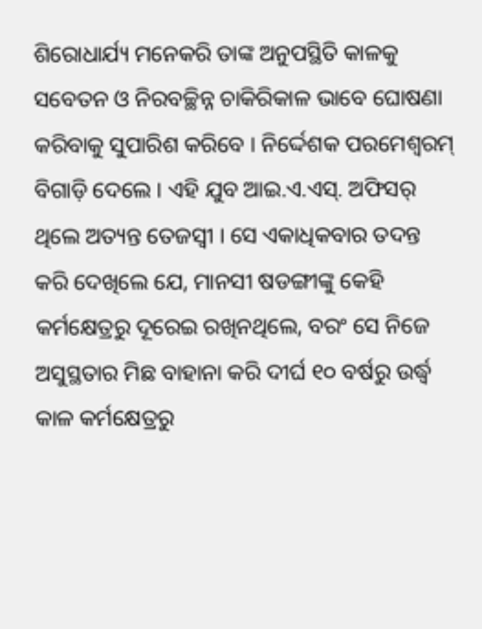ଶିରୋଧାର୍ଯ୍ୟ ମନେକରି ତାଙ୍କ ଅନୁପସ୍ଥିତି କାଳକୁ ସବେତନ ଓ ନିରବଚ୍ଛିନ୍ନ ଚାକିରିକାଳ ଭାବେ ଘୋଷଣା କରିବାକୁ ସୁପାରିଶ କରିବେ । ନିର୍ଦ୍ଦେଶକ ପରମେଶ୍ଵରମ୍ ବିଗାଡ଼ି ଦେଲେ । ଏହି ଯୁବ ଆଇ.ଏ.ଏସ୍. ଅଫିସର୍ ଥିଲେ ଅତ୍ୟନ୍ତ ତେଜସ୍ଵୀ । ସେ ଏକାଧିକବାର ତଦନ୍ତ କରି ଦେଖିଲେ ଯେ, ମାନସୀ ଷଡଙ୍ଗୀଙ୍କୁ କେହି କର୍ମକ୍ଷେତ୍ରରୁ ଦୂରେଇ ରଖିନଥିଲେ, ବରଂ ସେ ନିଜେ ଅସୁସ୍ଥତାର ମିଛ ବାହାନା କରି ଦୀର୍ଘ ୧୦ ବର୍ଷରୁ ଉର୍ଦ୍ଧ୍ଵ କାଳ କର୍ମକ୍ଷେତ୍ରରୁ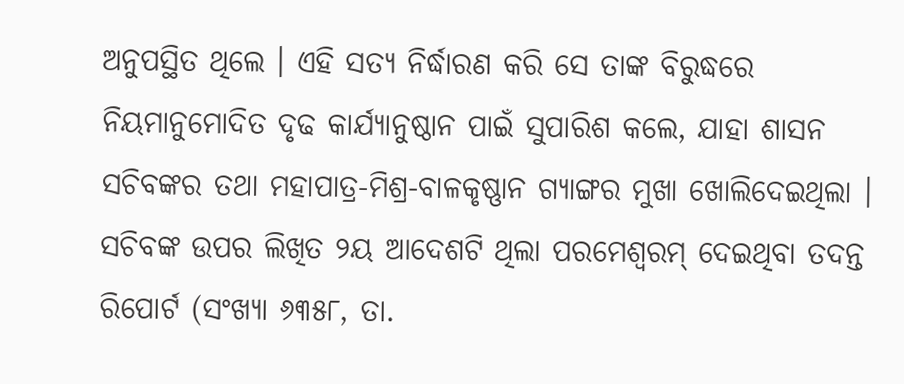ଅନୁପସ୍ଥିତ ଥିଲେ । ଏହି ସତ୍ୟ ନିର୍ଦ୍ଧାରଣ କରି ସେ ତାଙ୍କ ବିରୁଦ୍ଧରେ ନିୟମାନୁମୋଦିତ ଦୃଢ କାର୍ଯ୍ୟାନୁଷ୍ଠାନ ପାଇଁ ସୁପାରିଶ କଲେ, ଯାହା ଶାସନ ସଚିବଙ୍କର ତଥା ମହାପାତ୍ର-ମିଶ୍ର-ବାଳକୃଷ୍ଣାନ ଗ୍ୟାଙ୍ଗର ମୁଖା ଖୋଲିଦେଇଥିଲା । ସଚିବଙ୍କ ଉପର ଲିଖିତ ୨ୟ ଆଦେଶଟି ଥିଲା ପରମେଶ୍ଵରମ୍ ଦେଇଥିବା ତଦନ୍ତ ରିପୋର୍ଟ (ସଂଖ୍ୟା ୬୩୫୮, ତା.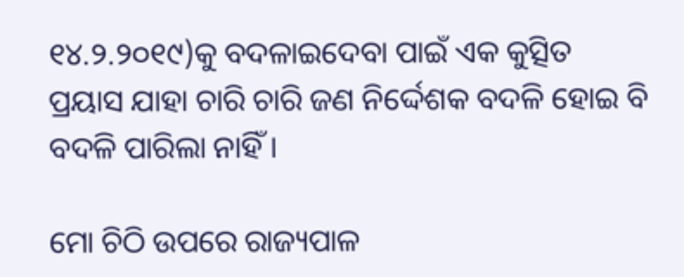୧୪.୨.୨୦୧୯)କୁ ବଦଳାଇଦେବା ପାଇଁ ଏକ କୁତ୍ସିତ ପ୍ରୟାସ ଯାହା ଚାରି ଚାରି ଜଣ ନିର୍ଦ୍ଦେଶକ ବଦଳି ହୋଇ ବି ବଦଳି ପାରିଲା ନାହିଁ ।

ମୋ ଚିଠି ଉପରେ ରାଜ୍ୟପାଳ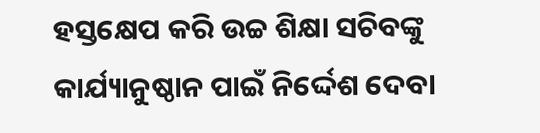ହସ୍ତକ୍ଷେପ କରି ଉଚ୍ଚ ଶିକ୍ଷା ସଚିବଙ୍କୁ କାର୍ଯ୍ୟାନୁଷ୍ଠାନ ପାଇଁ ନିର୍ଦ୍ଦେଶ ଦେବା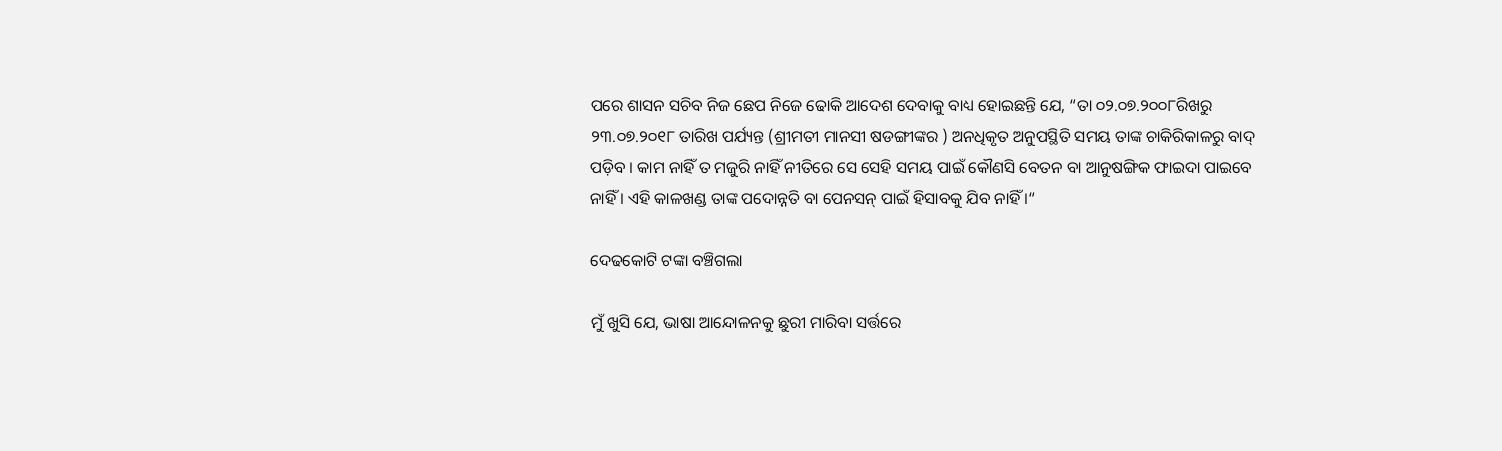ପରେ ଶାସନ ସଚିବ ନିଜ ଛେପ ନିଜେ ଢୋକି ଆଦେଶ ଦେବାକୁ ବାଧ୍ୟ ହୋଇଛନ୍ତି ଯେ, “ତା ୦୨.୦୭.୨୦୦୮ରିଖରୁ ୨୩.୦୭.୨୦୧୮ ତାରିଖ ପର୍ଯ୍ୟନ୍ତ (ଶ୍ରୀମତୀ ମାନସୀ ଷଡଙ୍ଗୀଙ୍କର ) ଅନଧିକୃତ ଅନୁପସ୍ଥିତି ସମୟ ତାଙ୍କ ଚାକିରିକାଳରୁ ବାଦ୍ ପଡ଼ିବ । କାମ ନାହିଁ ତ ମଜୁରି ନାହିଁ ନୀତିରେ ସେ ସେହି ସମୟ ପାଇଁ କୌଣସି ବେତନ ବା ଆନୁଷଙ୍ଗିକ ଫାଇଦା ପାଇବେ ନାହିଁ । ଏହି କାଳଖଣ୍ଡ ତାଙ୍କ ପଦୋନ୍ନତି ବା ପେନସନ୍ ପାଇଁ ହିସାବକୁ ଯିବ ନାହିଁ ।“

ଦେଢକୋଟି ଟଙ୍କା ବଞ୍ଚିଗଲା

ମୁଁ ଖୁସି ଯେ, ଭାଷା ଆନ୍ଦୋଳନକୁ ଛୁରୀ ମାରିବା ସର୍ତ୍ତରେ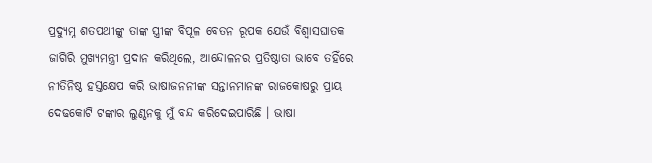ପ୍ରଦ୍ୟୁମ୍ନ ଶତପଥୀଙ୍କୁ ତାଙ୍କ ସ୍ତ୍ରୀଙ୍କ ବିପୂଳ ବେତନ ରୂପକ ଯେଉଁ ବିଶ୍ଵାସଘାତକ ଜାଗିରି ମୁଖ୍ୟମନ୍ତ୍ରୀ ପ୍ରଦାନ କରିଥିଲେ, ଆନ୍ଦୋଳନର ପ୍ରତିଷ୍ଠାତା ଭାବେ ତହିଁରେ ନୀତିନିଷ୍ଠ ହସ୍ତକ୍ଷେପ କରି ଭାଷାଜନନୀଙ୍କ ସନ୍ତାନମାନଙ୍କ ରାଜକୋଷରୁ ପ୍ରାୟ ଦେଢକୋଟି ଟଙ୍କାର ଲୁଣ୍ଠନକୁ ମୁଁ ବନ୍ଦ କରିଦେଇପାରିଛି । ଭାଷା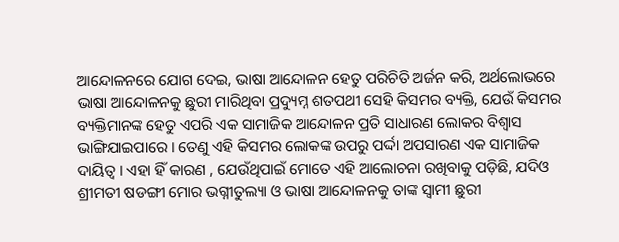ଆନ୍ଦୋଳନରେ ଯୋଗ ଦେଇ, ଭାଷା ଆନ୍ଦୋଳନ ହେତୁ ପରିଚିତି ଅର୍ଜନ କରି, ଅର୍ଥଲୋଭରେ ଭାଷା ଆନ୍ଦୋଳନକୁ ଛୁରୀ ମାରିଥିବା ପ୍ରଦ୍ୟୁମ୍ନ ଶତପଥୀ ସେହି କିସମର ବ୍ୟକ୍ତି, ଯେଉଁ କିସମର ବ୍ୟକ୍ତିମାନଙ୍କ ହେତୁ ଏପରି ଏକ ସାମାଜିକ ଆନ୍ଦୋଳନ ପ୍ରତି ସାଧାରଣ ଲୋକର ବିଶ୍ଵାସ ଭାଙ୍ଗିଯାଇପାରେ । ତେଣୁ ଏହି କିସମର ଲୋକଙ୍କ ଉପରୁ ପର୍ଦ୍ଦା ଅପସାରଣ ଏକ ସାମାଜିକ ଦାୟିତ୍ଵ । ଏହା ହିଁ କାରଣ , ଯେଉଁଥିପାଇଁ ମୋତେ ଏହି ଆଲୋଚନା ରଖିବାକୁ ପଡ଼ିଛି, ଯଦିଓ ଶ୍ରୀମତୀ ଷଡଙ୍ଗୀ ମୋର ଭଗ୍ନୀତୁଲ୍ୟା ଓ ଭାଷା ଆନ୍ଦୋଳନକୁ ତାଙ୍କ ସ୍ଵାମୀ ଛୁରୀ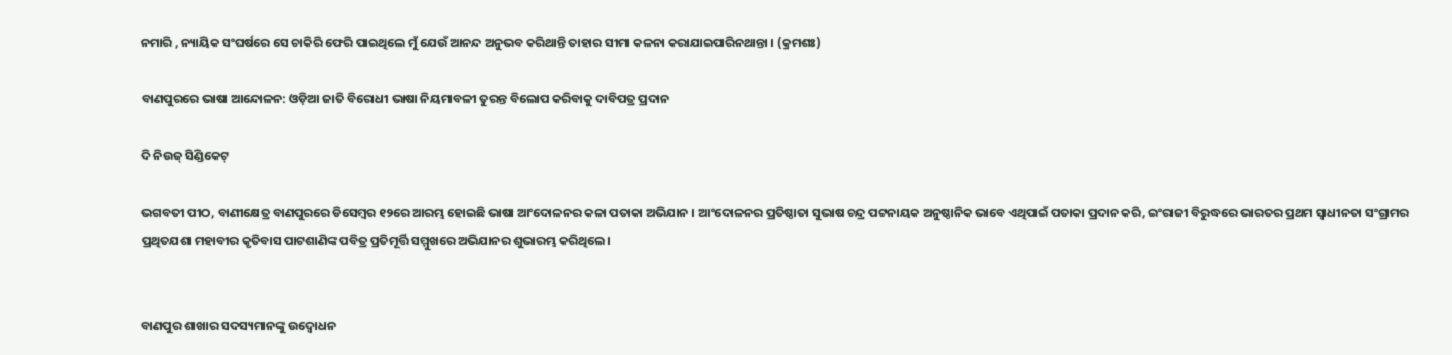ନମାରି , ନ୍ୟାୟିକ ସଂଘର୍ଷରେ ସେ ଚାକିରି ଫେରି ପାଇଥିଲେ ମୁଁ ଯେଉଁ ଆନନ୍ଦ ଅନୁଭବ କରିଥାନ୍ତି ତାହାର ସୀମା କଳନା କରାଯାଇପାରିନଥାନ୍ତା । (କ୍ରମଶଃ)

ବାଣପୁରରେ ଭାଷା ଆନ୍ଦୋଳନ: ଓଡ଼ିଆ ଜାତି ବିରୋଧୀ ଭାଷା ନିୟମାବଳୀ ତୁରନ୍ତ ବିଲୋପ କରିବାକୁ ଦାବିପତ୍ର ପ୍ରଦାନ

ଦି ନିଉଜ୍ ସିଣ୍ଡିକେଟ୍

ଭଗବତୀ ପୀଠ, ବାଣୀକ୍ଷେତ୍ର ବାଣପୁରରେ ଡିସେମ୍ବର ୧୨ରେ ଆରମ୍ଭ ହୋଇଛି ଭାଷା ଆଂଦୋଳନର କଳା ପତାକା ଅଭିଯାନ । ଆଂଦୋଳନର ପ୍ରତିଷ୍ଠାତା ସୁଭାଷ ଚନ୍ଦ୍ର ପଟ୍ଟନାୟକ ଅନୁଷ୍ଠାନିକ ଭାବେ ଏଥିପାଇଁ ପତାକା ପ୍ରଦାନ କରି, ଇଂରାଜୀ ବିରୁଦ୍ଧରେ ଭାରତର ପ୍ରଥମ ସ୍ଵାଧୀନତା ସଂଗ୍ରାମର ପ୍ରଥିତଯଶା ମହାବୀର କୃତିବାସ ପାଟଶାଣିଙ୍କ ପବିତ୍ର ପ୍ରତିମୂର୍ତ୍ତି ସମ୍ମୁଖରେ ଅଭିଯାନର ଶୁଭାରମ୍ଭ କରିଥିଲେ।


ବାଣପୁର ଶାଖାର ସଦସ୍ୟମାନଙ୍କୁ ଉଦ୍ବୋଧନ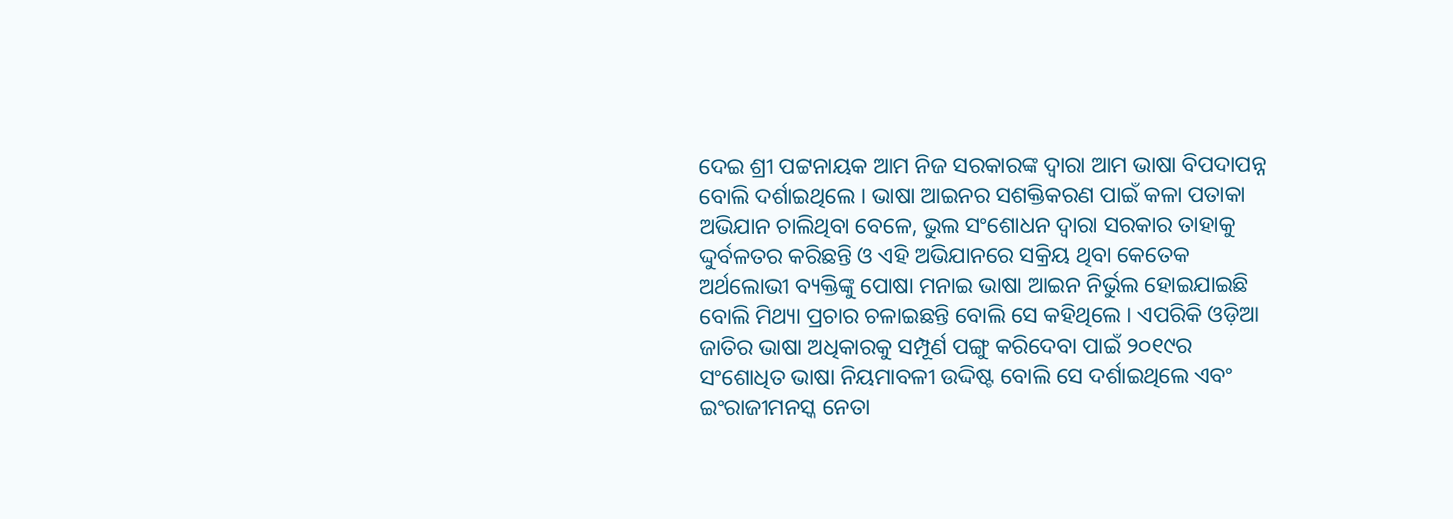ଦେଇ ଶ୍ରୀ ପଟ୍ଟନାୟକ ଆମ ନିଜ ସରକାରଙ୍କ ଦ୍ଵାରା ଆମ ଭାଷା ବିପଦାପନ୍ନ ବୋଲି ଦର୍ଶାଇଥିଲେ । ଭାଷା ଆଇନର ସଶକ୍ତିକରଣ ପାଇଁ କଳା ପତାକା ଅଭିଯାନ ଚାଲିଥିବା ବେଳେ, ଭୁଲ ସଂଶୋଧନ ଦ୍ଵାରା ସରକାର ତାହାକୁ ଦ୍ଦୁର୍ବଳତର କରିଛନ୍ତି ଓ ଏହି ଅଭିଯାନରେ ସକ୍ରିୟ ଥିବା କେତେକ ଅର୍ଥଲୋଭୀ ବ୍ୟକ୍ତିଙ୍କୁ ପୋଷା ମନାଇ ଭାଷା ଆଇନ ନିର୍ଭୁଲ ହୋଇଯାଇଛି ବୋଲି ମିଥ୍ୟା ପ୍ରଚାର ଚଳାଇଛନ୍ତି ବୋଲି ସେ କହିଥିଲେ । ଏପରିକି ଓଡ଼ିଆ ଜାତିର ଭାଷା ଅଧିକାରକୁ ସମ୍ପୂର୍ଣ ପଙ୍ଗୁ କରିଦେବା ପାଇଁ ୨୦୧୯ର ସଂଶୋଧିତ ଭାଷା ନିୟମାବଳୀ ଉଦ୍ଦିଷ୍ଟ ବୋଲି ସେ ଦର୍ଶାଇଥିଲେ ଏବଂ ଇଂରାଜୀମନସ୍କ ନେତା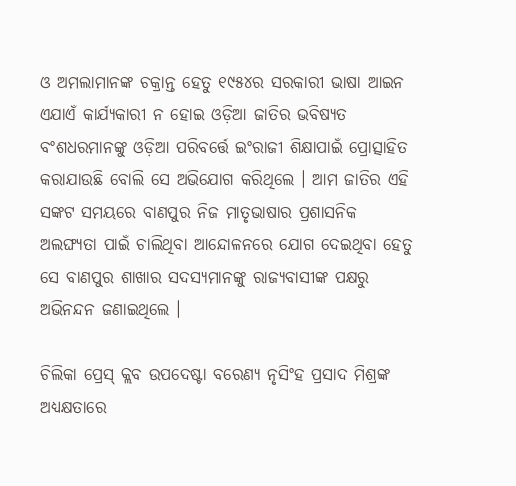ଓ ଅମଲାମାନଙ୍କ ଚକ୍ରାନ୍ତ ହେତୁ ୧୯୫୪ର ସରକାରୀ ଭାଷା ଆଇନ ଏଯାଏଁ କାର୍ଯ୍ୟକାରୀ ନ ହୋଇ ଓଡ଼ିଆ ଜାତିର ଭବିଷ୍ୟତ ବଂଶଧରମାନଙ୍କୁ ଓଡ଼ିଆ ପରିବର୍ତ୍ତେ ଇଂରାଜୀ ଶିକ୍ଷାପାଇଁ ପ୍ରୋତ୍ସାହିତ କରାଯାଉଛି ବୋଲି ସେ ଅଭିଯୋଗ କରିଥିଲେ । ଆମ ଜାତିର ଏହି ସଙ୍କଟ ସମୟରେ ବାଣପୁର ନିଜ ମାତୃଭାଷାର ପ୍ରଶାସନିକ ଅଲଙ୍ଘ୍ୟତା ପାଇଁ ଚାଲିଥିବା ଆନ୍ଦୋଳନରେ ଯୋଗ ଦେଇଥିବା ହେତୁ ସେ ବାଣପୁର ଶାଖାର ସଦସ୍ୟମାନଙ୍କୁ ରାଜ୍ୟବାସୀଙ୍କ ପକ୍ଷରୁ ଅଭିନନ୍ଦନ ଜଣାଇଥିଲେ ।

ଚିଲିକା ପ୍ରେସ୍ କ୍ଲବ ଉପଦେଷ୍ଟା ବରେଣ୍ୟ ନୃସିଂହ ପ୍ରସାଦ ମିଶ୍ରଙ୍କ ଅଧ୍ୟକ୍ଷତାରେ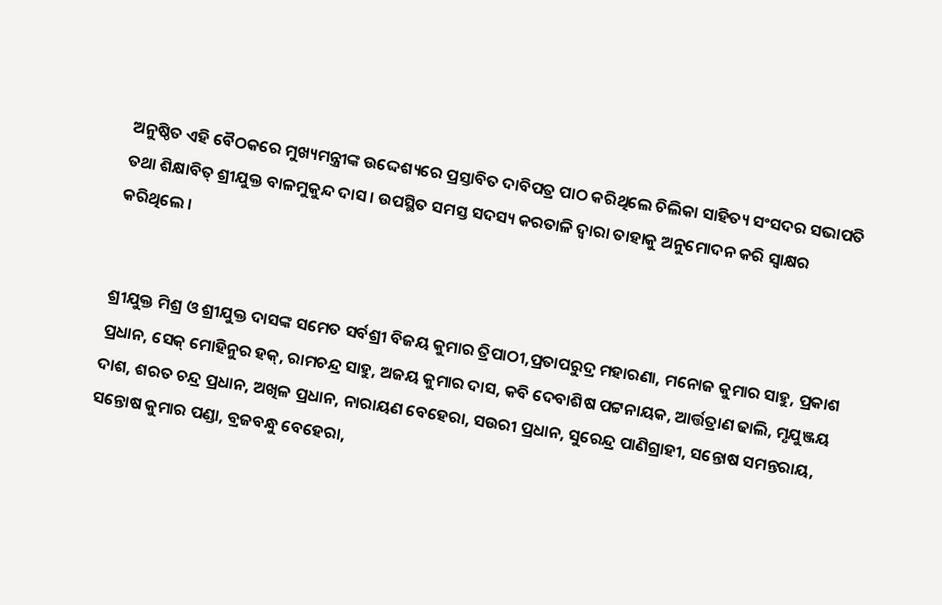ଅନୁଷ୍ଠିତ ଏହି ବୈଠକରେ ମୁଖ୍ୟମନ୍ତ୍ରୀଙ୍କ ଉଦ୍ଦେଶ୍ୟରେ ପ୍ରସ୍ତାବିତ ଦାବିପତ୍ର ପାଠ କରିଥିଲେ ଚିଲିକା ସାହିତ୍ୟ ସଂସଦର ସଭାପତି ତଥା ଶିକ୍ଷାବିତ୍ ଶ୍ରୀଯୁକ୍ତ ବାଳମୁକୁନ୍ଦ ଦାସ । ଉପସ୍ଥିତ ସମସ୍ତ ସଦସ୍ୟ କରତାଳି ଦ୍ଵାରା ତାହାକୁ ଅନୁମୋଦନ କରି ସ୍ଵାକ୍ଷର କରିଥିଲେ ।


ଶ୍ରୀଯୁକ୍ତ ମିଶ୍ର ଓ ଶ୍ରୀଯୁକ୍ତ ଦାସଙ୍କ ସମେତ ସର୍ବଶ୍ରୀ ବିଜୟ କୁମାର ତ୍ରିପାଠୀ,ପ୍ରତାପରୁଦ୍ର ମହାରଣା, ମନୋଜ କୁମାର ସାହୁ, ପ୍ରକାଶ ପ୍ରଧାନ, ସେକ୍ ମୋହିନୁର ହକ୍, ରାମଚନ୍ଦ୍ର ସାହୁ, ଅଜୟ କୁମାର ଦାସ, କବି ଦେବାଶିଷ ପଟ୍ଟନାୟକ, ଆର୍ତ୍ତତ୍ରାଣ ଢାଲି, ମୃଯୁଞ୍ଜୟ ଦାଶ, ଶରତ ଚନ୍ଦ୍ର ପ୍ରଧାନ, ଅଖିଳ ପ୍ରଧାନ, ନାରାୟଣ ବେହେରା, ସଉରୀ ପ୍ରଧାନ, ସୁରେନ୍ଦ୍ର ପାଣିଗ୍ରାହୀ, ସନ୍ତୋଷ ସମନ୍ତରାୟ, ସନ୍ତୋଷ କୁମାର ପଣ୍ଡା, ବ୍ରଜବନ୍ଧୁ ବେହେରା,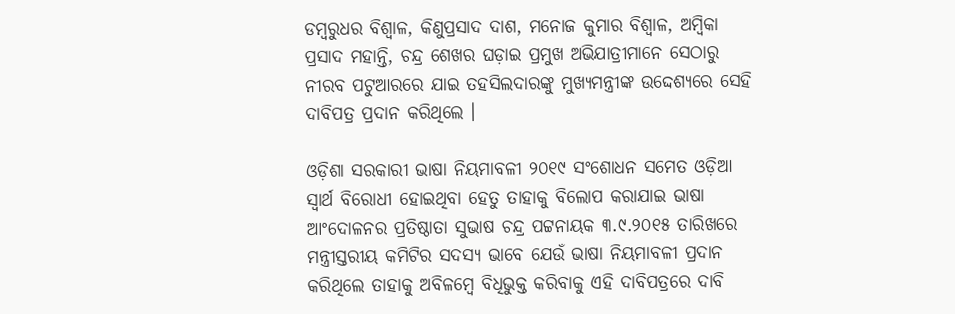ଡମ୍ବରୁଧର ବିଶ୍ଵାଳ, କିଣୁପ୍ରସାଦ ଦାଶ, ମନୋଜ କୁମାର ବିଶ୍ଵାଳ, ଅମ୍ବିକା ପ୍ରସାଦ ମହାନ୍ତି, ଚନ୍ଦ୍ର ଶେଖର ଘଡ଼ାଇ ପ୍ରମୁଖ ଅଭିଯାତ୍ରୀମାନେ ସେଠାରୁ ନୀରବ ପଟୁଆରରେ ଯାଇ ତହସିଲଦାରଙ୍କୁ ମୁଖ୍ୟମନ୍ତ୍ରୀଙ୍କ ଉଦ୍ଦେଶ୍ୟରେ ସେହି ଦାବିପତ୍ର ପ୍ରଦାନ କରିଥିଲେ ।

ଓଡ଼ିଶା ସରକାରୀ ଭାଷା ନିୟମାବଳୀ ୨୦୧୯ ସଂଶୋଧନ ସମେତ ଓଡ଼ିଆ ସ୍ଵାର୍ଥ ବିରୋଧୀ ହୋଇଥିବା ହେତୁ ତାହାକୁ ବିଲୋପ କରାଯାଇ ଭାଷା ଆଂଦୋଳନର ପ୍ରତିଷ୍ଠାତା ସୁଭାଷ ଚନ୍ଦ୍ର ପଟ୍ଟନାୟକ ୩.୯.୨୦୧୫ ତାରିଖରେ ମନ୍ତ୍ରୀସ୍ତରୀୟ କମିଟିର ସଦସ୍ୟ ଭାବେ ଯେଉଁ ଭାଷା ନିୟମାବଳୀ ପ୍ରଦାନ କରିଥିଲେ ତାହାକୁ ଅବିଳମ୍ବେ ବିଧିଭୁକ୍ତ କରିବାକୁ ଏହି ଦାବିପତ୍ରରେ ଦାବି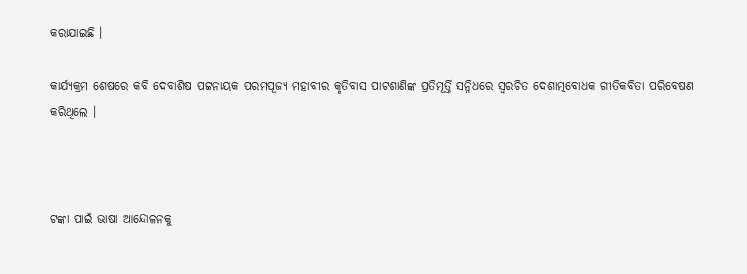କରାଯାଇଛି ।

କାର୍ଯ୍ୟକ୍ରମ ଶେଷରେ କବି ଦେବାଶିଷ ପଟ୍ଟନାୟକ ପରମପୂଜ୍ୟ ମହାବୀର କୃତିବାସ ପାଟଶାଣିଙ୍କ ପ୍ରତିମୂର୍ତ୍ତି ସନ୍ନିଧରେ ସ୍ଵରଚିତ ଦେଶାତ୍ମବୋଧକ ଗୀତିକବିତା ପରିବେଷଣ କରିଥିଲେ ।



ଟଙ୍କା ପାଇଁ ଭାଷା ଆନ୍ଦୋଳନକୁ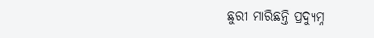ଛୁରୀ ମାରିଛନ୍ତି ପ୍ରଦ୍ୟୁମ୍ନ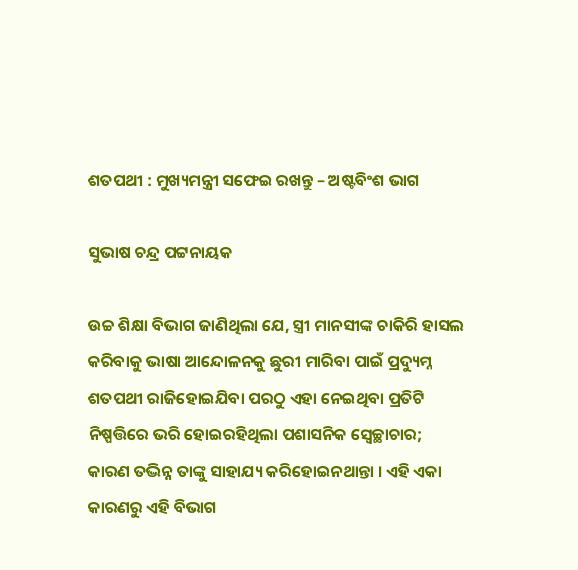ଶତପଥୀ : ମୁଖ୍ୟମନ୍ତ୍ରୀ ସଫେଇ ରଖନ୍ତୁ – ଅଷ୍ଟବିଂଶ ଭାଗ

ସୁଭାଷ ଚନ୍ଦ୍ର ପଟ୍ଟନାୟକ

ଉଚ୍ଚ ଶିକ୍ଷା ବିଭାଗ ଜାଣିଥିଲା ଯେ, ସ୍ତ୍ରୀ ମାନସୀଙ୍କ ଚାକିରି ହାସଲ କରିବାକୁ ଭାଷା ଆନ୍ଦୋଳନକୁ ଛୁରୀ ମାରିବା ପାଇଁ ପ୍ରଦ୍ୟୁମ୍ନ ଶତପଥୀ ରାଜିହୋଇଯିବା ପରଠୁ ଏହା ନେଇଥିବା ପ୍ରତିଟି ନିଷ୍ପତ୍ତିରେ ଭରି ହୋଇରହିଥିଲା ପଶାସନିକ ସ୍ଵେଚ୍ଛାଚାର; କାରଣ ତଦ୍ଭିନ୍ନ ତାଙ୍କୁ ସାହାଯ୍ୟ କରିହୋଇନଥାନ୍ତା । ଏହି ଏକା କାରଣରୁ ଏହି ବିଭାଗ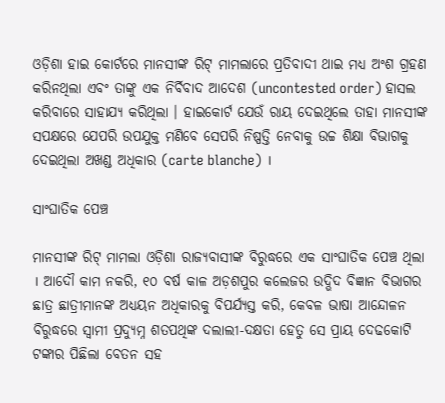ଓଡ଼ିଶା ହାଇ କୋର୍ଟରେ ମାନସୀଙ୍କ ରିଟ୍ ମାମଲାରେ ପ୍ରତିବାଦୀ ଥାଇ ମଧ୍ୟ ଅଂଶ ଗ୍ରହଣ କରିନଥିଲା ଏବଂ ତାଙ୍କୁ ଏକ ନିର୍ବିବାଦ ଆଦେଶ (uncontested order) ହାସଲ କରିବାରେ ସାହାଯ୍ୟ କରିଥିଲା । ହାଇକୋର୍ଟ ଯେଉଁ ରାୟ ଦେଇଥିଲେ ତାହା ମାନସୀଙ୍କ ସପକ୍ଷରେ ଯେପରି ଉପଯୁକ୍ତ ମଣିବେ ସେପରି ନିଷ୍ପତ୍ତି ନେବାକୁ ଉଚ୍ଚ ଶିକ୍ଷା ବିଭାଗକୁ ଦେଇଥିଲା ଅଖଣ୍ଡ ଅଧିକାର (carte blanche) ।

ସାଂଘାତିକ ପେଞ୍ଚ

ମାନସୀଙ୍କ ରିଟ୍ ମାମଲା ଓଡ଼ିଶା ରାଜ୍ୟବାସୀଙ୍କ ବିରୁଦ୍ଧରେ ଏକ ସାଂଘାତିକ ପେଞ୍ଚ ଥିଲା । ଆଦୌ କାମ ନକରି, ୧୦ ବର୍ଷ କାଳ ଅଡ଼ଶପୁର କଲେଜର ଉଦ୍ଭିଦ ବିଜ୍ଞାନ ବିଭାଗର ଛାତ୍ର ଛାତ୍ରୀମାନଙ୍କ ଅଧ୍ୟୟନ ଅଧିକାରକୁ ବିପର୍ଯ୍ୟସ୍ତ କରି, କେବଳ ଭାଷା ଆନ୍ଦୋଳନ ବିରୁଦ୍ଧରେ ସ୍ଵାମୀ ପ୍ରଦ୍ୟୁମ୍ନ ଶତପଥିଙ୍କ ଦଲାଲୀ-ଦକ୍ଷତା ହେତୁ ସେ ପ୍ରାୟ ଦେଢକୋଟି ଟଙ୍କାର ପିଛିଲା ବେତନ ସହ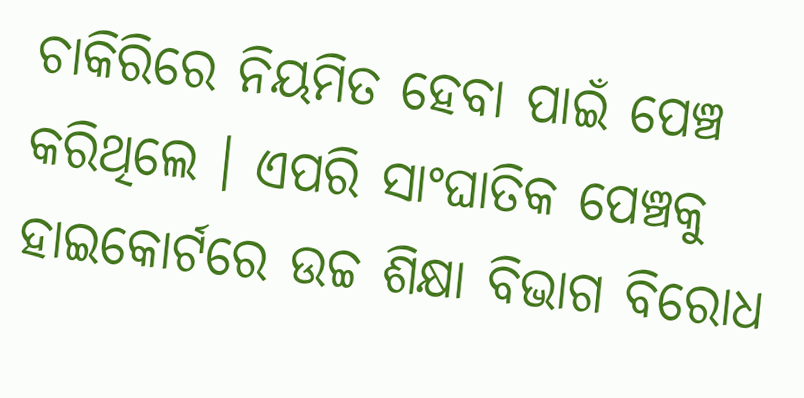ଚାକିରିରେ ନିୟମିତ ହେବା ପାଇଁ ପେଞ୍ଚ କରିଥିଲେ । ଏପରି ସାଂଘାତିକ ପେଞ୍ଚକୁ ହାଇକୋର୍ଟରେ ଉଚ୍ଚ ଶିକ୍ଷା ବିଭାଗ ବିରୋଧ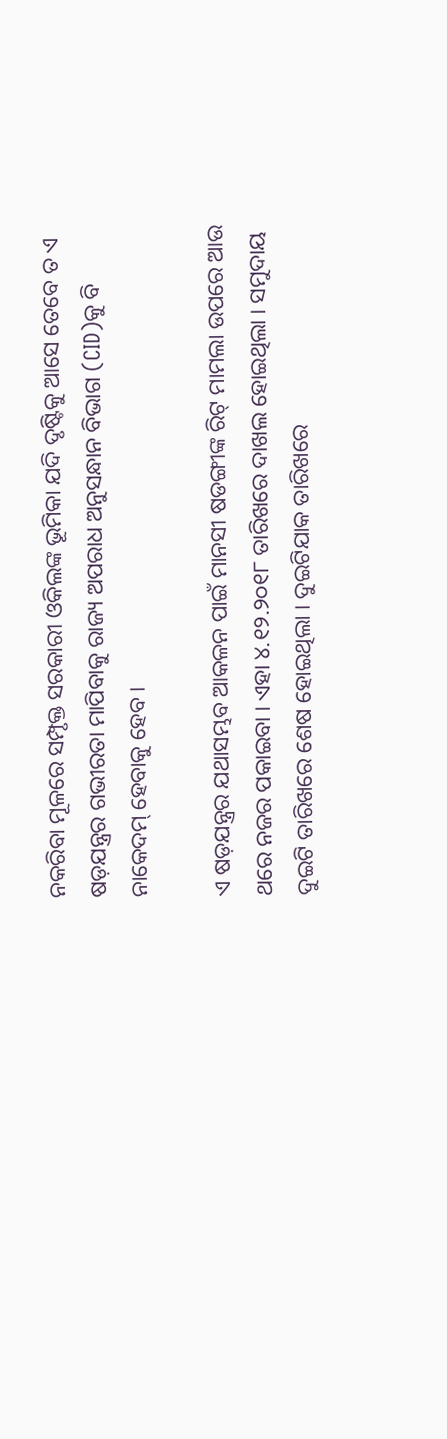ନକରିବା ମୂଳରେ ସମ୍ପୃକ୍ତ ସରକାରୀ ଓକିଲଙ୍କ ଭୂମିକା ଯଦି ଦୃଷ୍ଟିକୁ ଆସେ ତେବେ ତ ଏ ଷଡ଼ଯନ୍ତ୍ରର ଗଭୀରତା ମାପିବାକୁ ରାଜ୍ୟ ଅପରାଧ ଅନୁସନ୍ଧାନ ବିଭାଗ (CID)କୁ ବି ନାକେଦମ୍ ହେବାକୁ ହେବ ।

ଏ ଷଡ଼ଯନ୍ତ୍ରର ଯଥାସମ୍ଭବ ଆକଳନ ପାଇଁ ମାନସୀ ଷଡଙ୍ଗୀଙ୍କ ରିଟ୍ ମାମଲା ଉପରେ ଆଉ ଥରେ ନଜର ପକାଇବା । ଏହା ୪.୧୨.୨୦୧୮ ତାରିଖରେ ଦାଖଲ ହୋଇଥିଲା । ସମୁଦାୟ ଦୁଇଟି ତାରିଖରେ ଶେଷ ହୋଇଥିଲା । ଦୁଇଟିଯାକ ତାରିଖରେ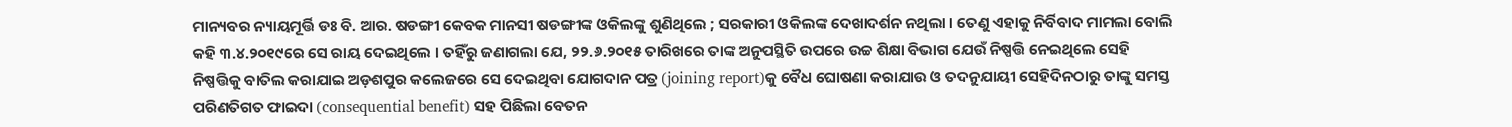ମାନ୍ୟବର ନ୍ୟାୟମୂର୍ତ୍ତି ଡଃ ବି. ଆର. ଷଡଙ୍ଗୀ କେବକ ମାନସୀ ଷଡଙ୍ଗୀଙ୍କ ଓକିଲଙ୍କୁ ଶୁଣିଥିଲେ ; ସରକାରୀ ଓକିଲଙ୍କ ଦେଖାଦର୍ଶନ ନଥିଲା । ତେଣୁ ଏହାକୁ ନିର୍ବିବାଦ ମାମଲା ବୋଲି କହି ୩.୪.୨୦୧୯ରେ ସେ ରାୟ ଦେଇଥିଲେ । ତହିଁରୁ ଜଣାଗଲା ଯେ, ୨୨.୬.୨୦୧୫ ତାରିଖରେ ତାଙ୍କ ଅନୁପସ୍ଥିତି ଉପରେ ଉଚ୍ଚ ଶିକ୍ଷା ବିଭାଗ ଯେଉଁ ନିଷ୍ପତ୍ତି ନେଇଥିଲେ ସେହି ନିଷ୍ପତ୍ତିକୁ ବାତିଲ କରାଯାଇ ଅଡ଼ଶପୁର କଲେଜରେ ସେ ଦେଇଥିବା ଯୋଗଦାନ ପତ୍ର (joining report)କୁ ବୈଧ ଘୋଷଣା କରାଯାଉ ଓ ତଦନୁଯାୟୀ ସେହିଦିନଠାରୁ ତାଙ୍କୁ ସମସ୍ତ ପରିଣତିଗତ ଫାଇଦା (consequential benefit) ସହ ପିଛିଲା ବେତନ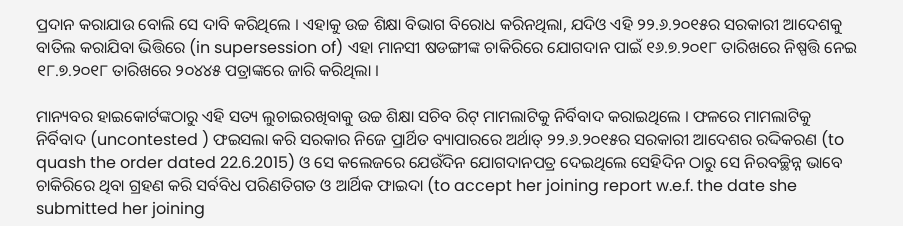ପ୍ରଦାନ କରାଯାଉ ବୋଲି ସେ ଦାବି କରିଥିଲେ । ଏହାକୁ ଉଚ୍ଚ ଶିକ୍ଷା ବିଭାଗ ବିରୋଧ କରିନଥିଲା, ଯଦିଓ ଏହି ୨୨.୬.୨୦୧୫ର ସରକାରୀ ଆଦେଶକୁ ବାତିଲ କରାଯିବା ଭିତ୍ତିରେ (in supersession of) ଏହା ମାନସୀ ଷଡଙ୍ଗୀଙ୍କ ଚାକିରିରେ ଯୋଗଦାନ ପାଇଁ ୧୬.୭.୨୦୧୮ ତାରିଖରେ ନିଷ୍ପତ୍ତି ନେଇ ୧୮.୭.୨୦୧୮ ତାରିଖରେ ୨୦୪୪୫ ପତ୍ରାଙ୍କରେ ଜାରି କରିଥିଲା ।

ମାନ୍ୟବର ହାଇକୋର୍ଟଙ୍କଠାରୁ ଏହି ସତ୍ୟ ଲୁଚାଇରଖିବାକୁ ଉଚ୍ଚ ଶିକ୍ଷା ସଚିବ ରିଟ୍ ମାମଲାଟିକୁ ନିର୍ବିବାଦ କରାଇଥିଲେ । ଫଳରେ ମାମଲାଟିକୁ ନିର୍ବିବାଦ (uncontested ) ଫଇସଲା କରି ସରକାର ନିଜେ ପ୍ରାର୍ଥିତ ବ୍ୟାପାରରେ ଅର୍ଥାତ୍ ୨୨.୬.୨୦୧୫ର ସରକାରୀ ଆଦେଶର ରଦ୍ଦିକରଣ (to quash the order dated 22.6.2015) ଓ ସେ କଲେଜରେ ଯେଉଁଦିନ ଯୋଗଦାନପତ୍ର ଦେଇଥିଲେ ସେହିଦିନ ଠାରୁ ସେ ନିରବଚ୍ଛିନ୍ନ ଭାବେ ଚାକିରିରେ ଥିବା ଗ୍ରହଣ କରି ସର୍ବବିଧ ପରିଣତିଗତ ଓ ଆର୍ଥିକ ଫାଇଦା (to accept her joining report w.e.f. the date she submitted her joining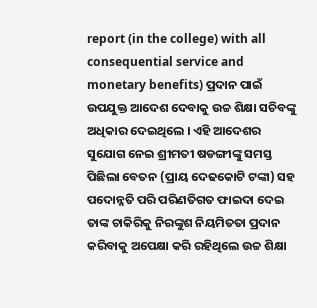report (in the college) with all consequential service and monetary benefits) ପ୍ରଦାନ ପାଇଁ ଉପଯୁକ୍ତ ଆଦେଶ ଦେବାକୁ ଉଚ୍ଚ ଶିକ୍ଷା ସଚିବଙ୍କୁ ଅଧିକାର ଦେଇଥିଲେ । ଏହି ଆଦେଶର ସୁଯୋଗ ନେଇ ଶ୍ରୀମତୀ ଷଡଙ୍ଗୀଙ୍କୁ ସମସ୍ତ ପିଛିଲା ବେତନ (ପ୍ରାୟ ଦେଢକୋଟି ଟଙ୍କା) ସହ ପଦୋନ୍ନତି ପରି ପରିଣତିଗତ ଫାଇଦା ଦେଇ ତାଙ୍କ ଚାକିରିକୁ ନିରଙ୍କୁଶ ନିୟମିତତା ପ୍ରଦାନ କରିବାକୁ ଅପେକ୍ଷା କରି ରହିଥିଲେ ଉଚ୍ଚ ଶିକ୍ଷା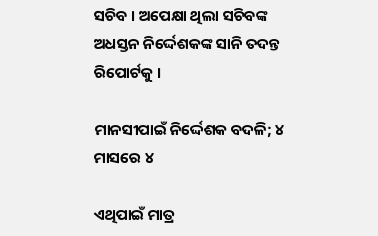ସଚିବ । ଅପେକ୍ଷା ଥିଲା ସଚିବଙ୍କ ଅଧସ୍ତନ ନିର୍ଦ୍ଦେଶକଙ୍କ ସାନି ତଦନ୍ତ ରିପୋର୍ଟକୁ ।

ମାନସୀପାଇଁ ନିର୍ଦ୍ଦେଶକ ବଦଳି; ୪ ମାସରେ ୪

ଏଥିପାଇଁ ମାତ୍ର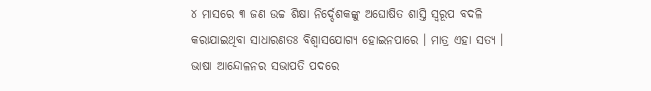୪ ମାସରେ ୩ ଜଣ ଉଚ୍ଚ ଶିକ୍ଷା ନିର୍ଦ୍ଦେଶକଙ୍କୁ ଅଘୋଷିତ ଶାସ୍ତି ସ୍ୱରୂପ ବଦଳି କରାଯାଇଥିବା ସାଧାରଣତଃ ବିଶ୍ୱାସଯୋଗ୍ୟ ହୋଇନପାରେ । ମାତ୍ର ଏହା ସତ୍ୟ । ଭାଷା ଆନ୍ଦୋଳନର ସଭାପତି ପଦରେ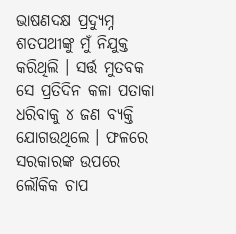ଭାଷଣଦକ୍ଷ ପ୍ରଦ୍ୟୁମ୍ନ ଶତପଥୀଙ୍କୁ ମୁଁ ନିଯୁକ୍ତ କରିଥିଲି । ସର୍ତ୍ତ ମୁତବକ ସେ ପ୍ରତିଦିନ କଳା ପତାକା ଧରିବାକୁ ୪ ଜଣ ବ୍ୟକ୍ତି ଯୋଗଉଥିଲେ । ଫଳରେ ସରକାରଙ୍କ ଉପରେ ଲୌକିକ ଚାପ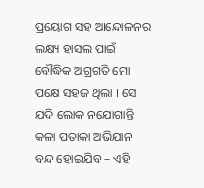ପ୍ରୟୋଗ ସହ ଆନ୍ଦୋଳନର ଲକ୍ଷ୍ୟ ହାସଲ ପାଇଁ ବୌଦ୍ଧିକ ଅଗ୍ରଗତି ମୋ ପକ୍ଷେ ସହଜ ଥିଲା । ସେ ଯଦି ଲୋକ ନଯୋଗାନ୍ତି କଳା ପତାକା ଅଭିଯାନ ବନ୍ଦ ହୋଇଯିବ – ଏହି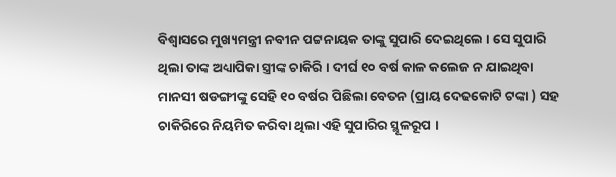ବିଶ୍ଵାସରେ ମୁଖ୍ୟମନ୍ତ୍ରୀ ନବୀନ ପଟ୍ଟନାୟକ ତାଙ୍କୁ ସୁପାରି ଦେଇଥିଲେ । ସେ ସୁପାରି ଥିଲା ତାଙ୍କ ଅଧ୍ୟାପିକା ସ୍ତ୍ରୀଙ୍କ ଚାକିରି । ଦୀର୍ଘ ୧୦ ବର୍ଷ କାଳ କଲେଜ ନ ଯାଇଥିବା ମାନସୀ ଷଡଙ୍ଗୀଙ୍କୁ ସେହି ୧୦ ବର୍ଷର ପିଛିଲା ବେତନ (ପ୍ରାୟ ଦେଢକୋଟି ଟଙ୍କା ) ସହ ଚାକିରିରେ ନିୟମିତ କରିବା ଥିଲା ଏହି ସୁପାରିର ସ୍ଥୂଳରୂପ ।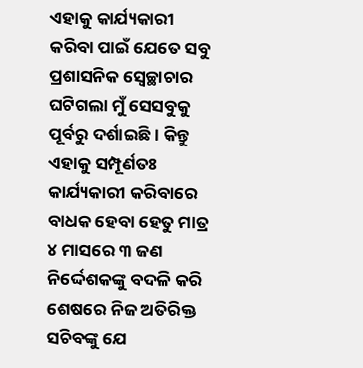ଏହାକୁ କାର୍ଯ୍ୟକାରୀ କରିବା ପାଇଁ ଯେତେ ସବୁ ପ୍ରଶାସନିକ ସ୍ଵେଚ୍ଛାଚାର ଘଟିଗଲା ମୁଁ ସେସବୁକୁ ପୂର୍ବରୁ ଦର୍ଶାଇଛି । କିନ୍ତୁ ଏହାକୁ ସମ୍ପୂର୍ଣତଃ କାର୍ଯ୍ୟକାରୀ କରିବାରେ ବାଧକ ହେବା ହେତୁ ମାତ୍ର ୪ ମାସରେ ୩ ଜଣ ନିର୍ଦ୍ଦେଶକଙ୍କୁ ବଦଳି କରି ଶେଷରେ ନିଜ ଅତିରିକ୍ତ ସଚିବଙ୍କୁ ଯେ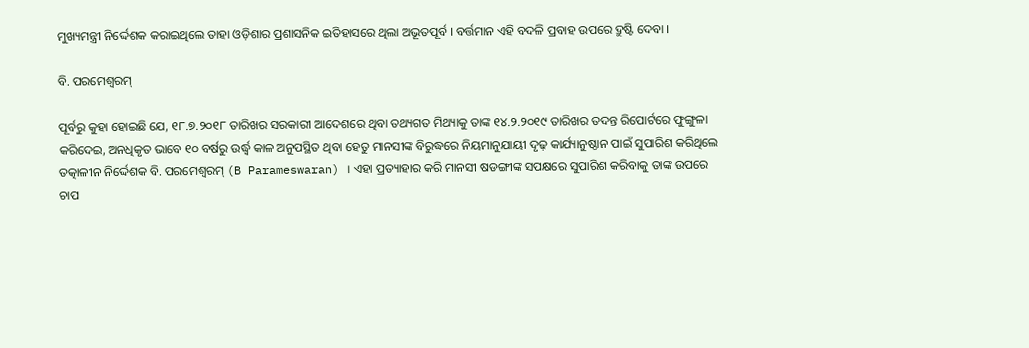ମୁଖ୍ୟମନ୍ତ୍ରୀ ନିର୍ଦ୍ଦେଶକ କରାଇଥିଲେ ତାହା ଓଡ଼ିଶାର ପ୍ରଶାସନିକ ଇତିହାସରେ ଥିଲା ଅଭୂତପୂର୍ବ । ବର୍ତ୍ତମାନ ଏହି ବଦଳି ପ୍ରବାହ ଉପରେ ଦ୍ରୁଷ୍ଟି ଦେବା ।

ବି. ପରମେଶ୍ଵରମ୍

ପୂର୍ବରୁ କୁହା ହୋଇଛି ଯେ, ୧୮.୭.୨୦୧୮ ତାରିଖର ସରକାରୀ ଆଦେଶରେ ଥିବା ତଥ୍ୟଗତ ମିଥ୍ୟାକୁ ତାଙ୍କ ୧୪.୨.୨୦୧୯ ତାରିଖର ତଦନ୍ତ ରିପୋର୍ଟରେ ଫୁଙ୍ଗୁଳା କରିଦେଇ, ଅନଧିକୃତ ଭାବେ ୧୦ ବର୍ଷରୁ ଉର୍ଦ୍ଧ୍ଵ କାଳ ଅନୁପସ୍ଥିତ ଥିବା ହେତୁ ମାନସୀଙ୍କ ବିରୁଦ୍ଧରେ ନିୟମାନୁଯାୟୀ ଦୃଢ଼ କାର୍ଯ୍ୟାନୁଷ୍ଠାନ ପାଇଁ ସୁପାରିଶ କରିଥିଲେ ତତ୍କାଳୀନ ନିର୍ଦ୍ଦେଶକ ବି. ପରମେଶ୍ଵରମ୍ (B Parameswaran) । ଏହା ପ୍ରତ୍ୟାହାର କରି ମାନସୀ ଷଡଙ୍ଗୀଙ୍କ ସପକ୍ଷରେ ସୁପାରିଶ କରିବାକୁ ତାଙ୍କ ଉପରେ ଚାପ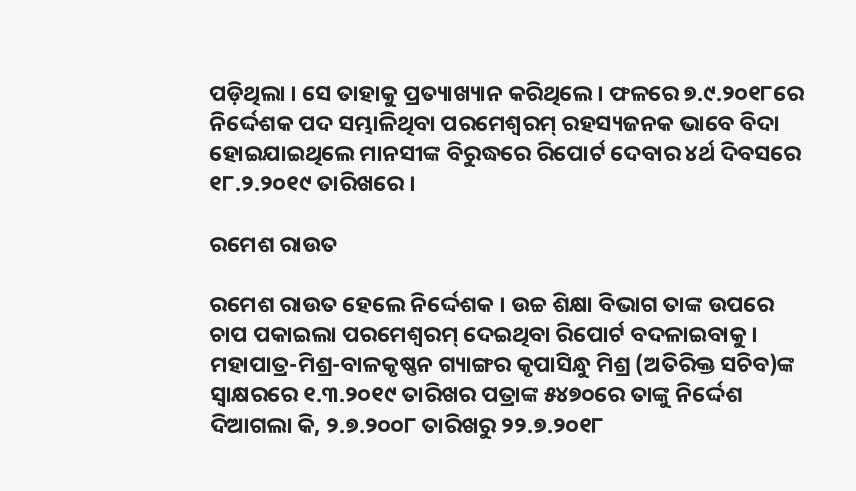ପଡ଼ିଥିଲା । ସେ ତାହାକୁ ପ୍ରତ୍ୟାଖ୍ୟାନ କରିଥିଲେ । ଫଳରେ ୭.୯.୨୦୧୮ରେ ନିର୍ଦ୍ଦେଶକ ପଦ ସମ୍ଭାଳିଥିବା ପରମେଶ୍ଵରମ୍ ରହସ୍ୟଜନକ ଭାବେ ବିଦା ହୋଇଯାଇଥିଲେ ମାନସୀଙ୍କ ବିରୁଦ୍ଧରେ ରିପୋର୍ଟ ଦେବାର ୪ର୍ଥ ଦିବସରେ ୧୮.୨.୨୦୧୯ ତାରିଖରେ ।

ରମେଶ ରାଉତ

ରମେଶ ରାଉତ ହେଲେ ନିର୍ଦ୍ଦେଶକ । ଉଚ୍ଚ ଶିକ୍ଷା ବିଭାଗ ତାଙ୍କ ଉପରେ ଚାପ ପକାଇଲା ପରମେଶ୍ଵରମ୍ ଦେଇଥିବା ରିପୋର୍ଟ ବଦଳାଇବାକୁ । ମହାପାତ୍ର-ମିଶ୍ର-ବାଳକୃଷ୍ଣନ ଗ୍ୟାଙ୍ଗର କୃପାସିନ୍ଧୁ ମିଶ୍ର (ଅତିରିକ୍ତ ସଚିବ)ଙ୍କ ସ୍ଵାକ୍ଷରରେ ୧.୩.୨୦୧୯ ତାରିଖର ପତ୍ରାଙ୍କ ୫୪୭୦ରେ ତାଙ୍କୁ ନିର୍ଦ୍ଦେଶ ଦିଆଗଲା କି, ୨.୭.୨୦୦୮ ତାରିଖରୁ ୨୨.୭.୨୦୧୮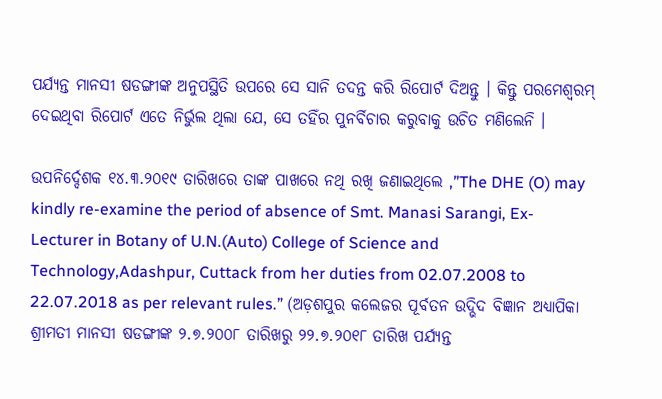ପର୍ଯ୍ୟନ୍ତ ମାନସୀ ଷଡଙ୍ଗୀଙ୍କ ଅନୁପସ୍ଥିତି ଉପରେ ସେ ସାନି ତଦନ୍ତ କରି ରିପୋର୍ଟ ଦିଅନ୍ତୁ । କିନ୍ତୁ ପରମେଶ୍ଵରମ୍ ଦେଇଥିବା ରିପୋର୍ଟ ଏତେ ନିର୍ଭୁଲ ଥିଲା ଯେ, ସେ ତହିଁର ପୁନର୍ବିଚାର କରୁବାକୁ ଉଚିତ ମଣିଲେନି ।

ଉପନିର୍ଦ୍ଦେଶକ ୧୪.୩.୨୦୧୯ ତାରିଖରେ ତାଙ୍କ ପାଖରେ ନଥି ରଖି ଜଣାଇଥିଲେ ,”The DHE (O) may kindly re-examine the period of absence of Smt. Manasi Sarangi, Ex-Lecturer in Botany of U.N.(Auto) College of Science and Technology,Adashpur, Cuttack from her duties from 02.07.2008 to 22.07.2018 as per relevant rules.” (ଅଡ଼ଶପୁର କଲେଜର ପୂର୍ବତନ ଉଦ୍ଭିଦ ବିଜ୍ଞାନ ଅଧ୍ୟାପିକା ଶ୍ରୀମତୀ ମାନସୀ ଷଡଙ୍ଗୀଙ୍କ ୨.୭.୨୦୦୮ ତାରିଖରୁ ୨୨.୭.୨୦୧୮ ତାରିଖ ପର୍ଯ୍ୟନ୍ତ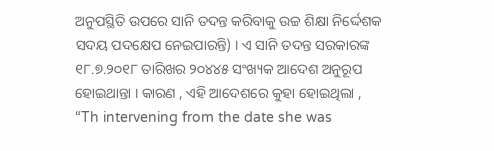ଅନୁପସ୍ଥିତି ଉପରେ ସାନି ତଦନ୍ତ କରିବାକୁ ଉଚ୍ଚ ଶିକ୍ଷା ନିର୍ଦ୍ଦେଶକ ସଦୟ ପଦକ୍ଷେପ ନେଇପାରନ୍ତି) । ଏ ସାନି ତଦନ୍ତ ସରକାରଙ୍କ ୧୮.୭.୨୦୧୮ ତାରିଖର ୨୦୪୪୫ ସଂଖ୍ୟକ ଆଦେଶ ଅନୁରୂପ ହୋଇଥାନ୍ତା । କାରଣ , ଏହି ଆଦେଶରେ କୁହା ହୋଇଥିଲା , “Th intervening from the date she was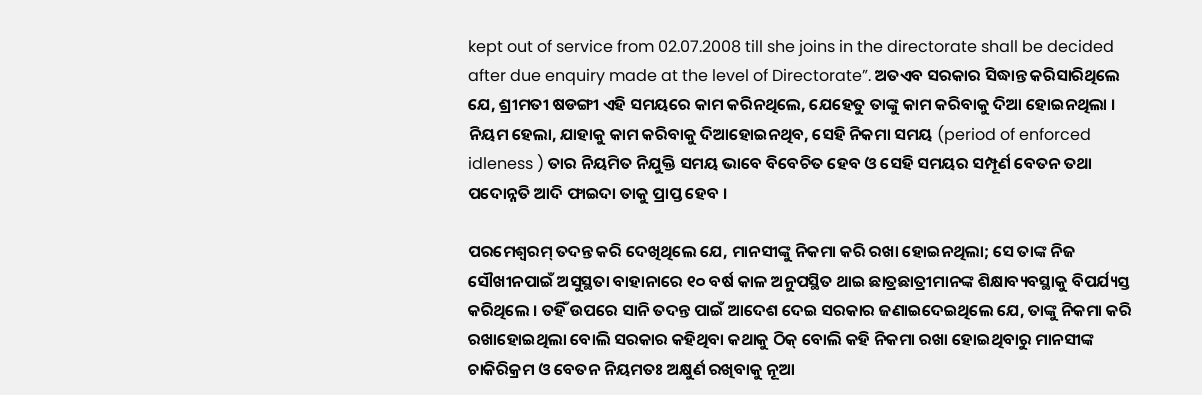kept out of service from 02.07.2008 till she joins in the directorate shall be decided after due enquiry made at the level of Directorate”. ଅତଏବ ସରକାର ସିଦ୍ଧାନ୍ତ କରିସାରିଥିଲେ ଯେ, ଶ୍ରୀମତୀ ଷଡଙ୍ଗୀ ଏହି ସମୟରେ କାମ କରିନଥିଲେ, ଯେହେତୁ ତାଙ୍କୁ କାମ କରିବାକୁ ଦିଆ ହୋଇନଥିଲା । ନିୟମ ହେଲା, ଯାହାକୁ କାମ କରିବାକୁ ଦିଆହୋଇନଥିବ, ସେହି ନିକମା ସମୟ (period of enforced idleness ) ତାର ନିୟମିତ ନିଯୁକ୍ତି ସମୟ ଭାବେ ବିବେଚିତ ହେବ ଓ ସେହି ସମୟର ସମ୍ପୂର୍ଣ ବେତନ ତଥା ପଦୋନ୍ନତି ଆଦି ଫାଇଦା ତାକୁ ପ୍ରାପ୍ତ ହେବ ।

ପରମେଶ୍ଵରମ୍ ତଦନ୍ତ କରି ଦେଖିଥିଲେ ଯେ, ମାନସୀଙ୍କୁ ନିକମା କରି ରଖା ହୋଇନଥିଲା; ସେ ତାଙ୍କ ନିଜ ସୌଖୀନପାଇଁ ଅସୁସ୍ଥତା ବାହାନାରେ ୧୦ ବର୍ଷ କାଳ ଅନୁପସ୍ଥିତ ଥାଇ ଛାତ୍ରଛାତ୍ରୀମାନଙ୍କ ଶିକ୍ଷାବ୍ୟବସ୍ଥାକୁ ବିପର୍ଯ୍ୟସ୍ତ କରିଥିଲେ । ତହିଁ ଉପରେ ସାନି ତଦନ୍ତ ପାଇଁ ଆଦେଶ ଦେଇ ସରକାର ଜଣାଇଦେଇଥିଲେ ଯେ, ତାଙ୍କୁ ନିକମା କରି ରଖାହୋଇଥିଲା ବୋଲି ସରକାର କହିଥିବା କଥାକୁ ଠିକ୍ ବୋଲି କହି ନିକମା ରଖା ହୋଇଥିବାରୁ ମାନସୀଙ୍କ ଚାକିରିକ୍ରମ ଓ ବେତନ ନିୟମତଃ ଅକ୍ଷୁର୍ଣ ରଖିବାକୁ ନୂଆ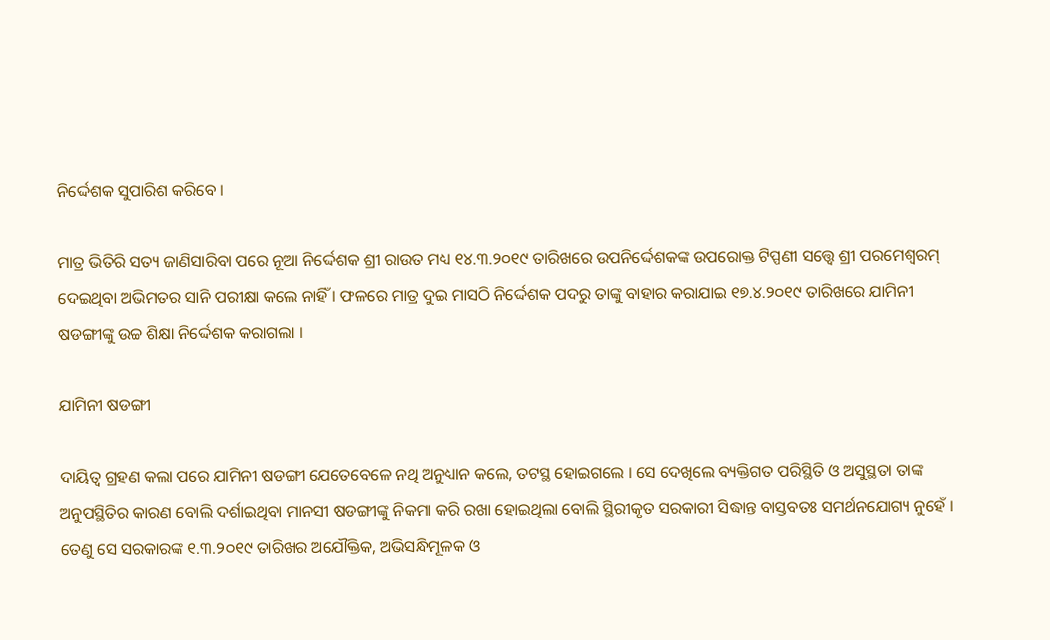ନିର୍ଦ୍ଦେଶକ ସୁପାରିଶ କରିବେ ।

ମାତ୍ର ଭିତିରି ସତ୍ୟ ଜାଣିସାରିବା ପରେ ନୂଆ ନିର୍ଦ୍ଦେଶକ ଶ୍ରୀ ରାଉତ ମଧ୍ୟ ୧୪.୩.୨୦୧୯ ତାରିଖରେ ଉପନିର୍ଦ୍ଦେଶକଙ୍କ ଉପରୋକ୍ତ ଟିପ୍ପଣୀ ସତ୍ତ୍ୱେ ଶ୍ରୀ ପରମେଶ୍ଵରମ୍ ଦେଇଥିବା ଅଭିମତର ସାନି ପରୀକ୍ଷା କଲେ ନାହିଁ । ଫଳରେ ମାତ୍ର ଦୁଇ ମାସଠି ନିର୍ଦ୍ଦେଶକ ପଦରୁ ତାଙ୍କୁ ବାହାର କରାଯାଇ ୧୭.୪.୨୦୧୯ ତାରିଖରେ ଯାମିନୀ ଷଡଙ୍ଗୀଙ୍କୁ ଉଚ୍ଚ ଶିକ୍ଷା ନିର୍ଦ୍ଦେଶକ କରାଗଲା ।

ଯାମିନୀ ଷଡଙ୍ଗୀ

ଦାୟିତ୍ଵ ଗ୍ରହଣ କଲା ପରେ ଯାମିନୀ ଷଡଙ୍ଗୀ ଯେତେବେଳେ ନଥି ଅନୁଧ୍ୟାନ କଲେ, ତଟସ୍ଥ ହୋଇଗଲେ । ସେ ଦେଖିଲେ ବ୍ୟକ୍ତିଗତ ପରିସ୍ଥିତି ଓ ଅସୁସ୍ଥତା ତାଙ୍କ ଅନୁପସ୍ଥିତିର କାରଣ ବୋଲି ଦର୍ଶାଇଥିବା ମାନସୀ ଷଡଙ୍ଗୀଙ୍କୁ ନିକମା କରି ରଖା ହୋଇଥିଲା ବୋଲି ସ୍ଥିରୀକୃତ ସରକାରୀ ସିଦ୍ଧାନ୍ତ ବାସ୍ତବତଃ ସମର୍ଥନଯୋଗ୍ୟ ନୁହେଁ । ତେଣୁ ସେ ସରକାରଙ୍କ ୧.୩.୨୦୧୯ ତାରିଖର ଅଯୌକ୍ତିକ, ଅଭିସନ୍ଧିମୂଳକ ଓ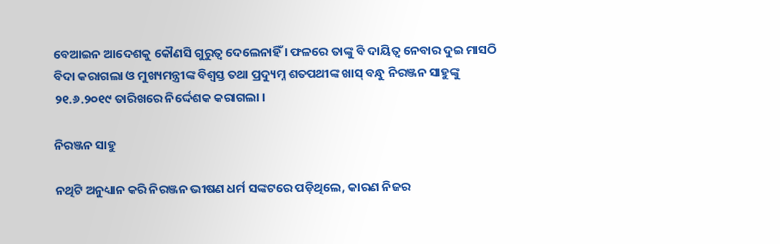ବେଆଇନ ଆଦେଶକୁ କୌଣସି ଗୁରୁତ୍ଵ ଦେଲେନାହିଁ । ଫଳରେ ତାଙ୍କୁ ବି ଦାୟିତ୍ଵ ନେବାର ଦୁଇ ମାସଠି ବିଦା କରାଗଲା ଓ ମୁଖ୍ୟମନ୍ତ୍ରୀଙ୍କ ବିଶ୍ଵସ୍ତ ତଥା ପ୍ରଦ୍ୟୁମ୍ନ ଶତପଥୀଙ୍କ ଖାସ୍ ବନ୍ଧୁ ନିରଞ୍ଜନ ସାହୁଙ୍କୁ ୨୧.୬.୨୦୧୯ ତାରିଖରେ ନିର୍ଦ୍ଦେଶକ କରାଗଲା ।

ନିରଞ୍ଜନ ସାହୁ

ନଥିଟି ଅନୁଧ୍ୟାନ କରି ନିରଞ୍ଜନ ଭୀଷଣ ଧର୍ମ ସଙ୍କଟରେ ପଡ଼ିଥିଲେ, କାରଣ ନିଜର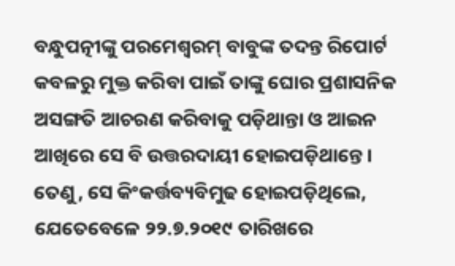ବନ୍ଧୁପତ୍ନୀଙ୍କୁ ପରମେଶ୍ଵରମ୍ ବାବୁଙ୍କ ତଦନ୍ତ ରିପୋର୍ଟ କବଳରୁ ମୁକ୍ତ କରିବା ପାଇଁ ତାଙ୍କୁ ଘୋର ପ୍ରଶାସନିକ ଅସଙ୍ଗତି ଆଚରଣ କରିବାକୁ ପଡ଼ିଥାନ୍ତା ଓ ଆଇନ ଆଖିରେ ସେ ବି ଉତ୍ତରଦାୟୀ ହୋଇପଡ଼ିଥାନ୍ତେ । ତେଣୁ, ସେ କିଂକର୍ତ୍ତବ୍ୟବିମୁଢ ହୋଇପଡ଼ିଥିଲେ, ଯେତେବେଳେ ୨୨.୭.୨୦୧୯ ତାରିଖରେ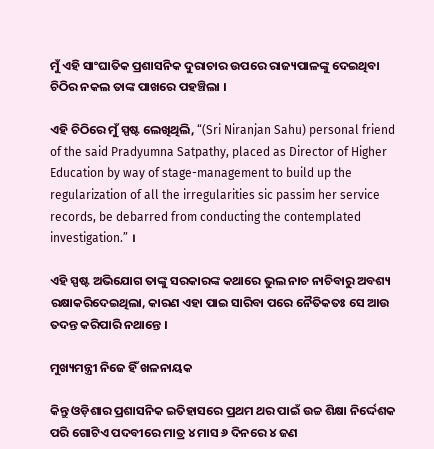ମୁଁ ଏହି ସାଂଘାତିକ ପ୍ରଶାସନିକ ଦୁରାଚାର ଉପରେ ରାଜ୍ୟପାଳଙ୍କୁ ଦେଇଥିବା ଚିଠିର ନକଲ ତାଙ୍କ ପାଖରେ ପହଞ୍ଚିଲା ।

ଏହି ଚିଠିରେ ମୁଁ ସ୍ପଷ୍ଟ ଲେଖିଥିଲି, “(Sri Niranjan Sahu) personal friend of the said Pradyumna Satpathy, placed as Director of Higher Education by way of stage-management to build up the regularization of all the irregularities sic passim her service records, be debarred from conducting the contemplated investigation.” ।

ଏହି ସ୍ପଷ୍ଟ ଅଭିଯୋଗ ତାଙ୍କୁ ସରକାରଙ୍କ କଥାରେ ଭୁଲ ନାଚ ନାଚିବାରୁ ଅବଶ୍ୟ ରକ୍ଷାକରିଦେଇଥିଲା, କାରଣ ଏହା ପାଇ ସାରିବା ପରେ ନୈତିକତଃ ସେ ଆଉ ତଦନ୍ତ କରିପାରି ନଥାନ୍ତେ ।

ମୁଖ୍ୟମନ୍ତ୍ରୀ ନିଜେ ହିଁ ଖଳନାୟକ

କିନ୍ତୁ ଓଡ଼ିଶାର ପ୍ରଶାସନିକ ଇତିହାସରେ ପ୍ରଥମ ଥର ପାଇଁ ଉଚ୍ଚ ଶିକ୍ଷା ନିର୍ଦ୍ଦେଶକ ପରି ଗୋଟିଏ ପଦବୀରେ ମାତ୍ର ୪ ମାସ ୬ ଦିନରେ ୪ ଜଣ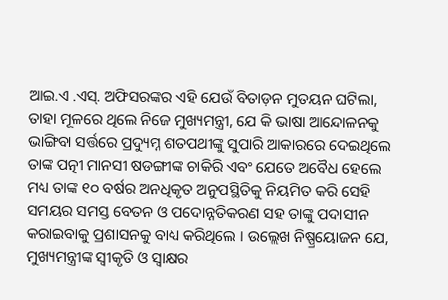ଆଇ.ଏ .ଏସ୍. ଅଫିସରଙ୍କର ଏହି ଯେଉଁ ବିତାଡ଼ନ ମୁତୟନ ଘଟିଲା, ତାହା ମୂଳରେ ଥିଲେ ନିଜେ ମୁଖ୍ୟମନ୍ତ୍ରୀ, ଯେ କି ଭାଷା ଆନ୍ଦୋଳନକୁ ଭାଙ୍ଗିବା ସର୍ତ୍ତରେ ପ୍ରଦ୍ୟୁମ୍ନ ଶତପଥୀଙ୍କୁ ସୁପାରି ଆକାରରେ ଦେଇଥିଲେ ତାଙ୍କ ପତ୍ନୀ ମାନସୀ ଷଡଙ୍ଗୀଙ୍କ ଚାକିରି ଏବଂ ଯେତେ ଅବୈଧ ହେଲେ ମଧ୍ୟ ତାଙ୍କ ୧୦ ବର୍ଷର ଅନଧିକୃତ ଅନୁପସ୍ଥିତିକୁ ନିୟମିତ କରି ସେହି ସମୟର ସମସ୍ତ ବେତନ ଓ ପଦୋନ୍ନତିକରଣ ସହ ତାଙ୍କୁ ପଦାସୀନ କରାଇବାକୁ ପ୍ରଶାସନକୁ ବାଧ୍ୟ କରିଥିଲେ । ଉଲ୍ଲେଖ ନିଷ୍ପ୍ରୟୋଜନ ଯେ, ମୁଖ୍ୟମନ୍ତ୍ରୀଙ୍କ ସ୍ଵୀକୃତି ଓ ସ୍ଵାକ୍ଷର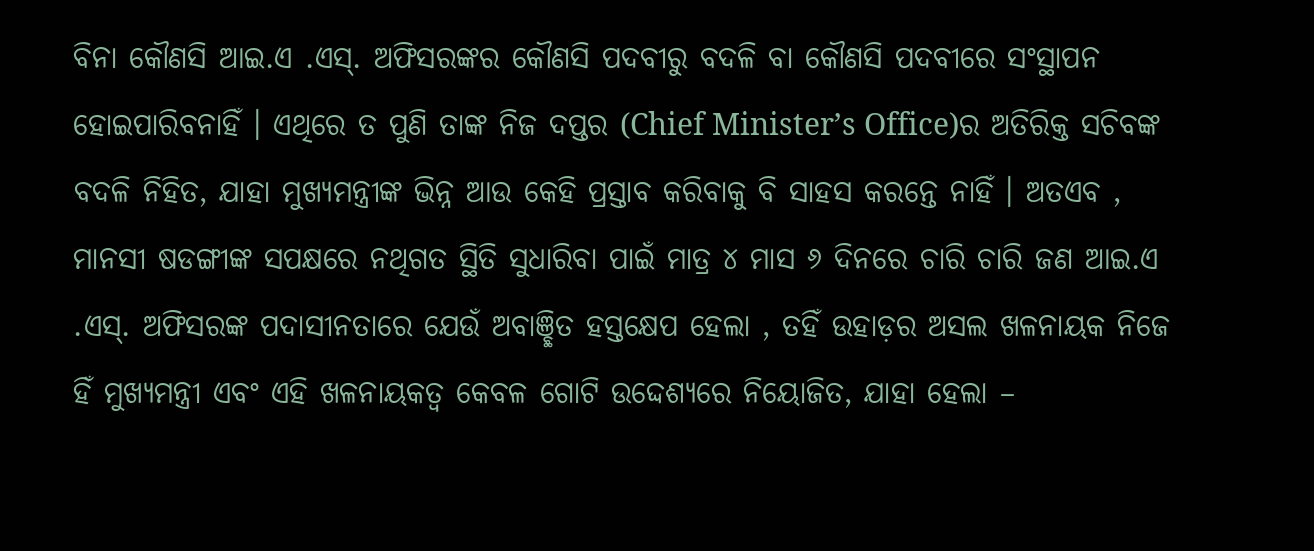ବିନା କୌଣସି ଆଇ.ଏ .ଏସ୍. ଅଫିସରଙ୍କର କୌଣସି ପଦବୀରୁ ବଦଳି ବା କୌଣସି ପଦବୀରେ ସଂସ୍ଥାପନ ହୋଇପାରିବନାହିଁ । ଏଥିରେ ତ ପୁଣି ତାଙ୍କ ନିଜ ଦପ୍ତର (Chief Minister’s Office)ର ଅତିରିକ୍ତ ସଚିବଙ୍କ ବଦଳି ନିହିତ, ଯାହା ମୁଖ୍ୟମନ୍ତ୍ରୀଙ୍କ ଭିନ୍ନ ଆଉ କେହି ପ୍ରସ୍ତାବ କରିବାକୁ ବି ସାହସ କରନ୍ତେ ନାହିଁ । ଅତଏବ , ମାନସୀ ଷଡଙ୍ଗୀଙ୍କ ସପକ୍ଷରେ ନଥିଗତ ସ୍ଥିତି ସୁଧାରିବା ପାଇଁ ମାତ୍ର ୪ ମାସ ୬ ଦିନରେ ଚାରି ଚାରି ଜଣ ଆଇ.ଏ .ଏସ୍. ଅଫିସରଙ୍କ ପଦାସୀନତାରେ ଯେଉଁ ଅବାଞ୍ଛିତ ହସ୍ତକ୍ଷେପ ହେଲା , ତହିଁ ଉହାଡ଼ର ଅସଲ ଖଳନାୟକ ନିଜେ ହିଁ ମୁଖ୍ୟମନ୍ତ୍ରୀ ଏବଂ ଏହି ଖଳନାୟକତ୍ଵ କେବଳ ଗୋଟି ଉଦ୍ଦେଶ୍ୟରେ ନିୟୋଜିତ, ଯାହା ହେଲା –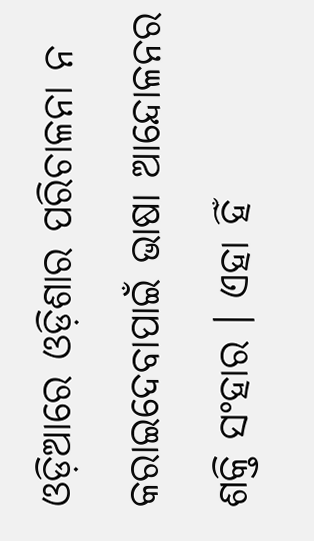ଓଡ଼ିଆରେ ଓଡ଼ିଶାର ପରିଚାଳନା ନ କରାଇଦେବାପାଇଁ ଭାଷା ଆନ୍ଦୋଳନର ଶକ୍ତି ସଂହାର । ଏହା ହିଁ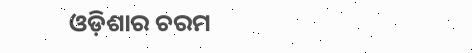ଓଡ଼ିଶାର ଚରମ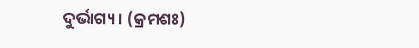ଦୁର୍ଭାଗ୍ୟ । (କ୍ରମଶଃ)